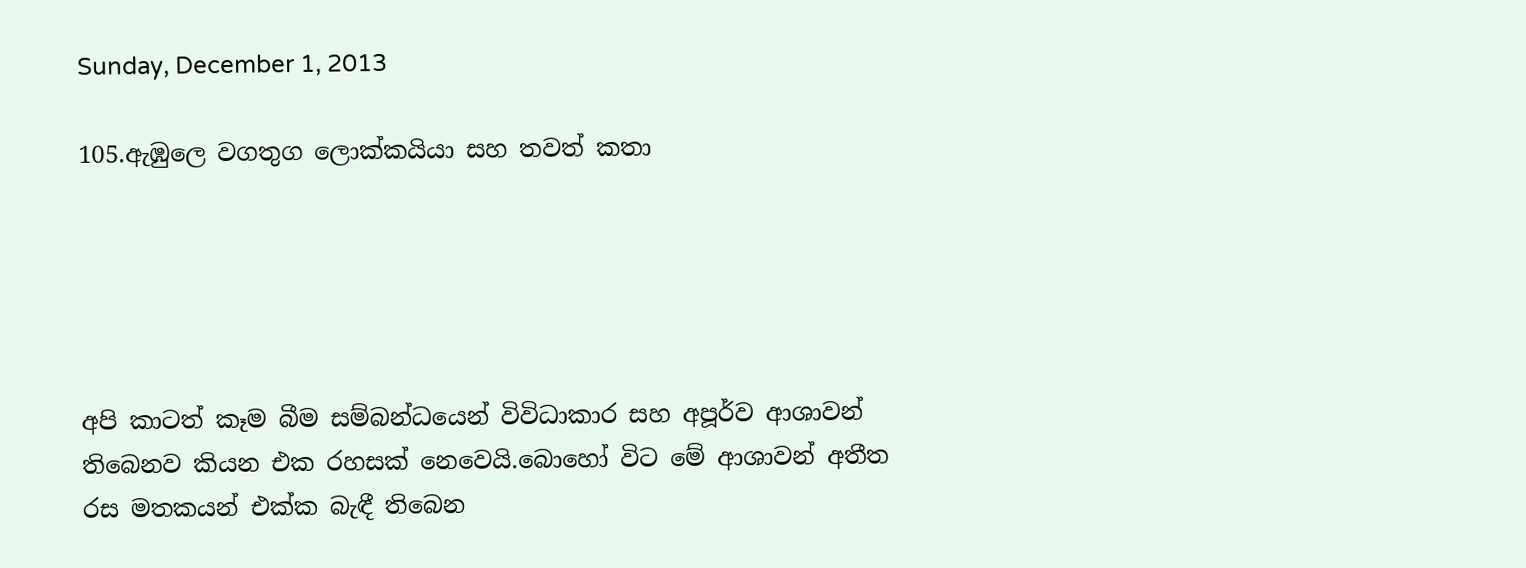Sunday, December 1, 2013

105.ඇඹුලෙ වගතුග ලොක්කයියා සහ තවත් කතා





අපි කාටත් කෑම බීම සම්බන්ධයෙන් විවිධාකාර සහ අපූර්ව ආශාවන් තිබෙනව කියන එක රහසක් නෙවෙයි.බොහෝ විට මේ ආශාවන් අතීත රස මතකයන් එක්ක බැඳී තිබෙන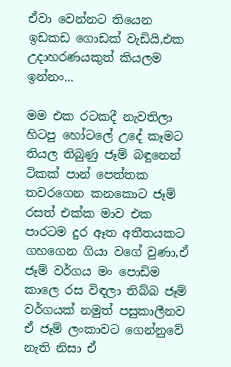ඒවා වෙන්නට තියෙන ඉඩකඩ ගොඩක් වැඩියි,එක උදාහරණයකුත් කියලම ඉන්නං...

මම එක රටකදී නැවතිලා හිටපු හෝටලේ උදේ කෑමට තියල තිබුණු ජෑම් බඳුනෙන් ටිකක් පාන් පෙත්තක තවරගෙන කනකොට ජෑම් රසත් එක්ක මාව එක පාරටම දුර ඈත අතීතයකට ගහගෙන ගියා වගේ වුණා,ඒ ජෑම් වර්ගය මං පොඩිම කාලෙ රස විඳලා තිබ්බ ජෑම් වර්ගයක් නමුත් පසුකාලීනව ඒ ජෑම් ලංකාවට ගෙන්නුවේ නැති නිසා ඒ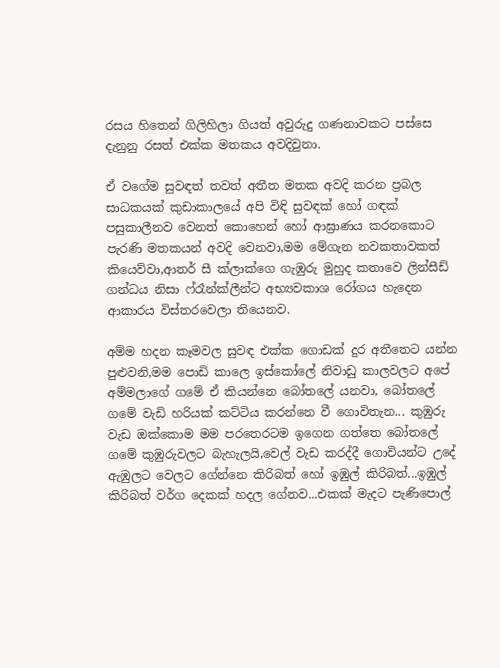රසය හිතෙන් ගිලිහිලා ගියත් අවුරුදු ගණනාවකට පස්සෙ දැනුනු රසත් එක්ක මතකය අවදිවුනා.

ඒ වගේම සුවඳත් තවත් අතීත මතක අවදි කරන ප්‍රබල සාධකයක් කුඩාකාලයේ අපි විඳි සුවඳක් හෝ ගඳක් පසුකාලීනව වෙනත් කොහෙන් හෝ ආඝ්‍රාණය කරනකොට පැරණි මතකයන් අවදි වෙනවා,මම මේගැන නවකතාවකත් කියෙව්වා,ආතර් සී ක්ලාක්ගෙ ගැඹුරු මුහුද කතාවෙ ලින්සීඩ් ගන්ධය නිසා ෆ්රෑන්ක්ලීන්ට අභ්‍යවකාශ රෝගය හැදෙන ආකාරය විස්තරවෙලා තියෙනව.

අම්ම හදන කෑමවල සුවඳ එක්ක ගොඩක් දුර අතීතෙට යන්න පුළුවනි,මම පොඩි කාලෙ ඉස්කෝලේ නිවාඩු කාලවලට අපේ අම්මලාගේ ගමේ ඒ කියන්නෙ බෝතලේ යනවා, බෝතලේ ගමේ වැඩි හරියක් කට්ටිය කරන්නෙ වී ගොවිතැන... කුඹුරු වැඩ ඔක්කොම මම පරතෙරටම ඉගෙන ගත්තෙ බෝතලේ ගමේ කුඹුරුවලට බැහැලයි,වෙල් වැඩ කරද්දී ගොවියන්ට උදේ ඇඹුලට වෙලට ගේන්නෙ කිරිබත් හෝ ඉඹුල් කිරිබත්...ඉඹුල් කිරිබත් වර්ග දෙකක් හදල ගේනව...එකක් මැදට පැණිපොල්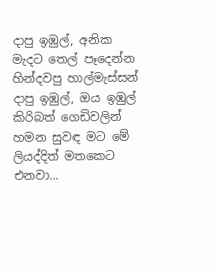දාපු ඉඹුල්, අනික මැදට තෙල් පෑදෙන්න හින්දවපු හාල්මැස්සන් දාපු ඉඹුල්, ඔය ඉඹුල් කිරිබත් ගෙඩිවලින් හමන සුවඳ මට මේ ලියද්දිත් මතකෙට එනවා...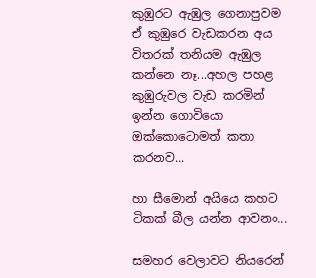කුඹුරට ඇඹුල ගෙනාපුවම ඒ කුඹුරෙ වැඩකරන අය විතරක් තනියම ඇඹුල කන්නෙ නෑ...අහල පහළ කුඹුරුවල වැඩ කරමින් ඉන්න ගොවියො ඔක්කොටොමත් කතා කරනව...

හා සීමොන් අයියෙ කහට ටිකක් බීල යන්න ආවනං...

සමහර වෙලාවට නියරෙන්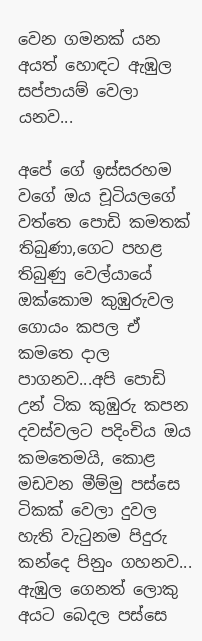වෙන ගමනක් යන අයත් හොඳට ඇඹුල සප්පායම් වෙලා යනව...

අපේ ගේ ඉස්සරහම වගේ ඔය චූටියලගේ වත්තෙ පොඩි කමතක් තිබුණා,ගෙට පහළ තිබුණු වෙල්යායේ ඔක්කොම කුඹුරුවල ගොයං කපල ඒ කමතෙ දාල පාගනව...අපි පොඩි උන් ටික කුඹුරු කපන දවස්වලට පදිංචිය ඔය කමතෙමයි, කොළ මඩවන මීම්මු පස්සෙ ටිකක් වෙලා දුවල හැති වැටුනම පිදුරු කන්දෙ පිනුං ගහනව... ඇඹුල ගෙනත් ලොකු අයට බෙදල පස්සෙ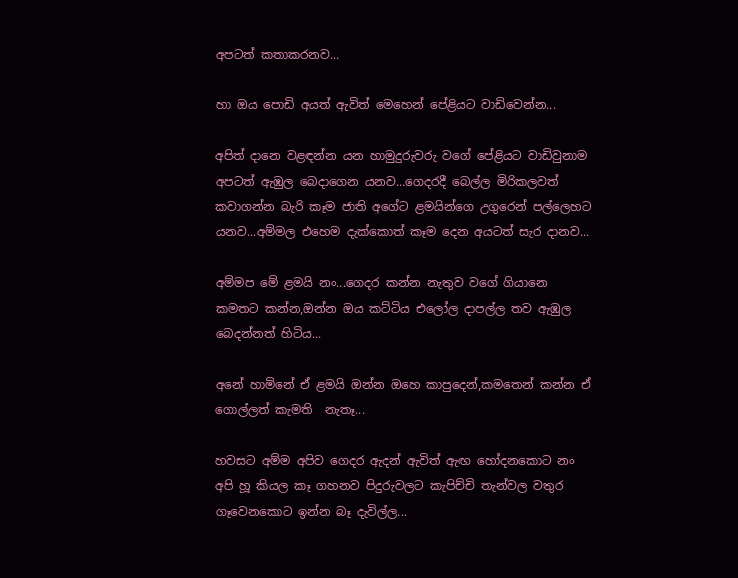අපටත් කතාකරනව...

හා ඔය පොඩි අයත් ඇවිත් මෙහෙන් පේළියට වාඩිවෙන්න...

අපිත් දානෙ වළඳන්න යන හාමුදුරුවරු වගේ පේළියට වාඩිවුනාම අපටත් ඇඹුල බෙදාගෙන යනව...ගෙදරදී බෙල්ල මිරිකලවත් කවාගන්න බැරි කෑම ජාති අගේට ළමයින්ගෙ උගුරෙන් පල්ලෙහට යනව...අම්මල එහෙම දැක්කොත් කෑම දෙන අයටත් සැර දානව...

අම්මප මේ ළමයි නං...ගෙදර කන්න නැතුව වගේ ගියානෙ කමතට කන්න,ඔන්න ඔය කට්ටිය එලෝල දාපල්ල තව ඇඹුල බෙදන්නත් හිටිය...

අනේ හාමිනේ ඒ ළමයි ඔන්න ඔහෙ කාපුදෙන්,කමතෙන් කන්න ඒ ගොල්ලත් කැමති  නැතෑ...

හවසට අම්ම අපිව ගෙදර ඇදන් ඇවිත් ඇඟ හෝදනකොට නං අපි හූ කියල කෑ ගහනව පිදුරුවලට කැපිච්චි තැන්වල වතුර ගෑවෙනකොට ඉන්න බෑ දැවිල්ල...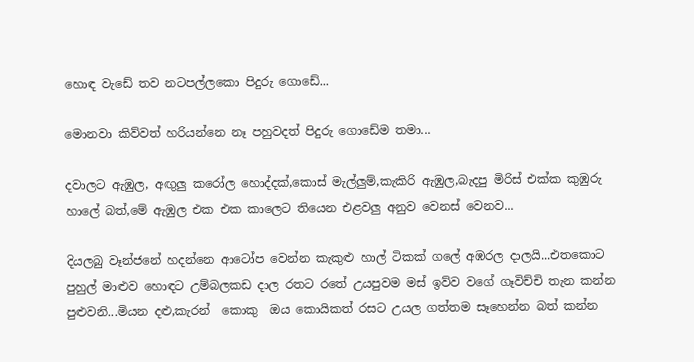හොඳ වැඩේ තව නටපල්ලකො පිදුරු ගොඩේ...

මොනවා කිව්වත් හරියන්නෙ නෑ පහුවදත් පිදුරු ගොඩේම තමා...

දවාලට ඇඹුල, අඟුලු කරෝල හොද්දක්,කොස් මැල්ලුම්,කැකිරි ඇඹුල,බැදපු මිරිස් එක්ක කුඹුරු හාලේ බත්,මේ ඇඹුල එක එක කාලෙට තියෙන එළවලු අනුව වෙනස් වෙනව...

දියලබු වෑන්ජනේ හදන්නෙ ආටෝප වෙන්න කැකුළු හාල් ටිකක් ගලේ අඹරල දාලයි...එතකොට පුහුල් මාළුව හොඳට උම්බලකඩ දාල රතට රතේ උයපුවම මස් ඉව්ව වගේ ගෑවිච්චි තැන කන්න පුළුවනි...මියන දළු,කැරන්  කොකු  ඔය කොයිකත් රසට උයල ගත්තම සෑහෙන්න බත් කන්න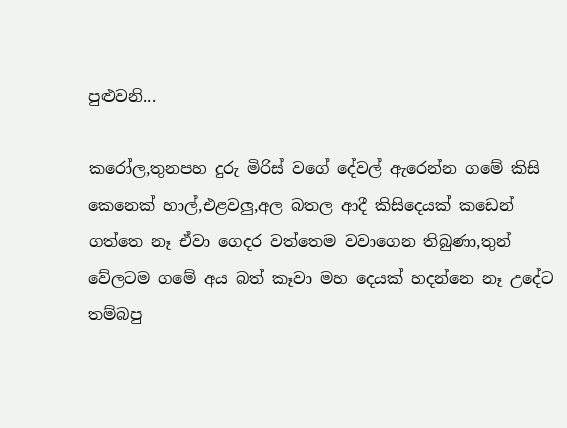පුළුවනි...

කරෝල,තුනපහ දුරු මිරිස් වගේ දේවල් ඇරෙන්න ගමේ කිසි කෙනෙක් හාල්,එළවලු,අල බතල ආදී කිසිදෙයක් කඩෙන් ගත්තෙ නෑ ඒවා ගෙදර වත්තෙම වවාගෙන තිබුණා,තුන් වේලටම ගමේ අය බත් කෑවා මහ දෙයක් හදන්නෙ නෑ උදේට තම්බපු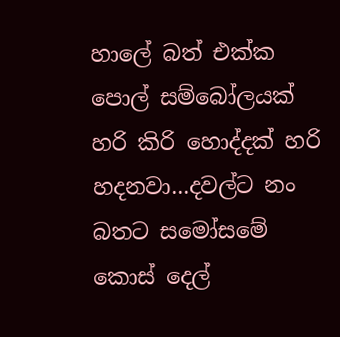හාලේ බත් එක්ක පොල් සම්බෝලයක් හරි කිරි හොද්දක් හරි හදනවා...දවල්ට නං  බතට සමෝසමේ කොස් දෙල්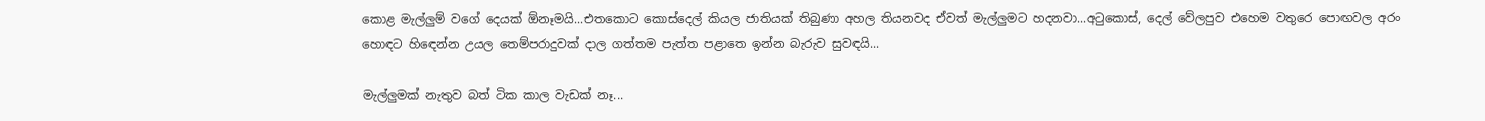කොළ මැල්ලුම් වගේ දෙයක් ඕනෑමයි...එතකොට කොස්දෙල් කියල ජාතියක් තිබුණා අහල තියනවද ඒවත් මැල්ලුමට හදනවා...අටුකොස්, දෙල් වේලපුව එහෙම වතුරෙ පොඟවල අරං හොඳට හිඳෙන්න උයල තෙම්පරාදුවක් දාල ගත්තම පැත්ත පළාතෙ ඉන්න බැරුව සුවඳයි...

මැල්ලුමක් නැතුව බත් ටික කාල වැඩක් නෑ...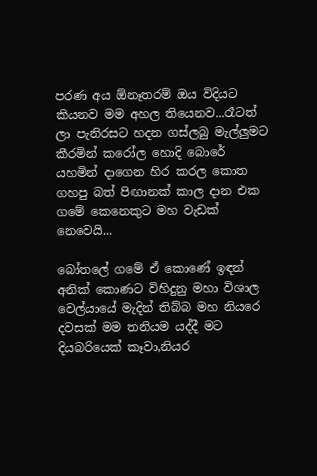පරණ අය ඕනෑතරම් ඔය විදියට කියනව මම අහල තියෙනව...රෑටත් ලා පැනිරසට හදන ගස්ලබු මැල්ලුමට කීරමින් කරෝල හොදි බොරේ යහමින් දාගෙන හිර කරල කොත ගහපු බත් පිඟානක් කාල දාන එක ගමේ කෙනෙකුට මහ වැඩක් නෙවෙයි...

බෝතලේ ගමේ ඒ කොණේ ඉඳන් අනික් කොණට විහිදුනු මහා විශාල වෙල්යායේ මැදින් තිබ්බ මහ නියරෙ දවසක් මම තනියම යද්දී මට දියබරියෙක් කෑවා,නියර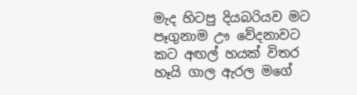මැද හිටපු දියබරියව මට පෑගුනාම ඌ වේදනාවට කට අඟල් හයක් විතර හෑයි ගාල ඇරල මගේ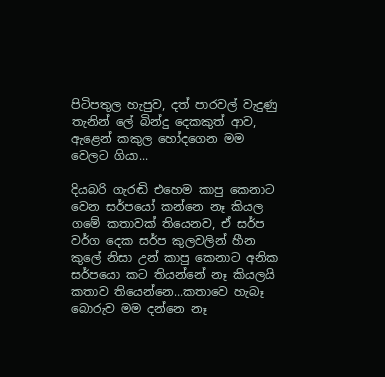පිටිපතුල හැපුව, දත් පාරවල් වැදුණු තැනින් ලේ බින්දු දෙකකුත් ආව, ඇළෙන් කකුල හෝදගෙන මම වෙලට ගියා...

දියබරි ගැරඬි එහෙම කාපු කෙනාට  වෙන සර්පයෝ කන්නෙ නෑ කියල ගමේ කතාවක් තියෙනව, ඒ සර්ප වර්ග දෙක සර්ප කුලවලින් හීන කුලේ නිසා උන් කාපු කෙනාට අනික සර්පයො කට තියන්නේ නෑ කියලයි කතාව තියෙන්නෙ...කතාවෙ හැබෑ බොරුව මම දන්නෙ නෑ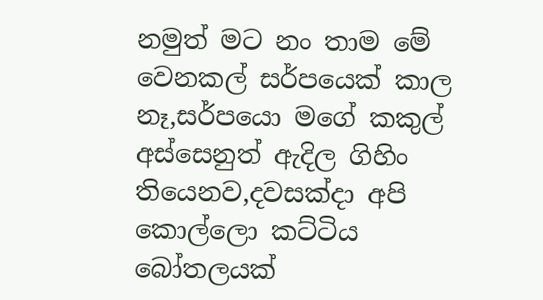නමුත් මට නං තාම මේ වෙනකල් සර්පයෙක් කාල නෑ,සර්පයො මගේ කකුල් අස්සෙනුත් ඇදිල ගිහිං තියෙනව,දවසක්දා අපි කොල්ලො කට්ටිය බෝතලයක්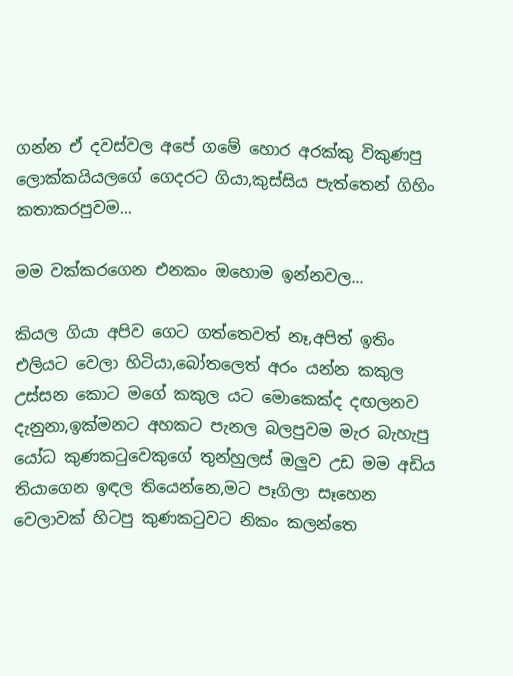ගන්න ඒ දවස්වල අපේ ගමේ හොර අරක්කු විකුණපු ලොක්කයියලගේ ගෙදරට ගියා,කුස්සිය පැත්තෙන් ගිහිං කතාකරපුවම...

මම වක්කරගෙන එනකං ඔහොම ඉන්නවල...

කියල ගියා අපිව ගෙට ගත්තෙවත් නෑ,අපිත් ඉතිං එලියට වෙලා හිටියා,බෝතලෙත් අරං යන්න කකුල උස්සන කොට මගේ කකුල යට මොකෙක්ද දඟලනව දැනුනා,ඉක්මනට අහකට පැනල බලපුවම මැර බැහැපු යෝධ කුණකටුවෙකුගේ තුන්හුලස් ඔලුව උඩ මම අඩිය තියාගෙන ඉඳල තියෙන්නෙ,මට පෑගිලා සෑහෙන වෙලාවක් හිටපු කුණකටුවට නිකං කලන්තෙ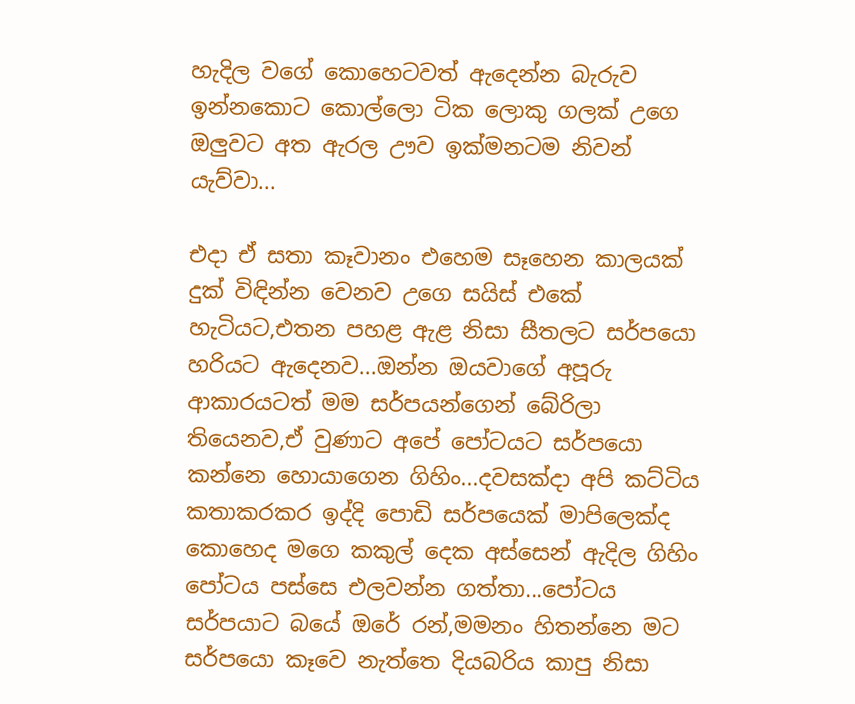හැදිල වගේ කොහෙටවත් ඇදෙන්න බැරුව ඉන්නකොට කොල්ලො ටික ලොකු ගලක් උගෙ ඔලුවට අත ඇරල ඌව ඉක්මනටම නිවන් යැව්වා...

එදා ඒ සතා කෑවානං එහෙම සෑහෙන කාලයක් දුක් විඳින්න වෙනව උගෙ සයිස් එකේ හැටියට,එතන පහළ ඇළ නිසා සීතලට සර්පයො හරියට ඇදෙනව...ඔන්න ඔයවාගේ අපූරු ආකාරයටත් මම සර්පයන්ගෙන් බේරිලා තියෙනව,ඒ වුණාට අපේ පෝටයට සර්පයො කන්නෙ හොයාගෙන ගිහිං...දවසක්දා අපි කට්ටිය කතාකරකර ඉද්දි පොඩි සර්පයෙක් මාපිලෙක්ද කොහෙද මගෙ කකුල් දෙක අස්සෙන් ඇදිල ගිහිං පෝටය පස්සෙ එලවන්න ගත්තා...පෝටය සර්පයාට බයේ ඔරේ රන්,මමනං හිතන්නෙ මට සර්පයො කෑවෙ නැත්තෙ දියබරිය කාපු නිසා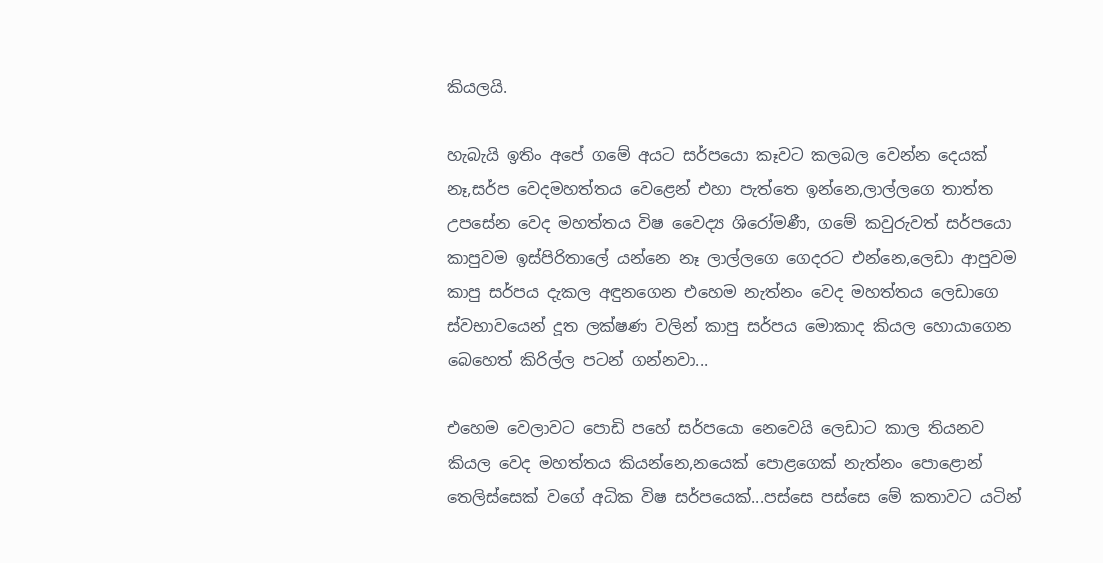කියලයි.

හැබැයි ඉතිං අපේ ගමේ අයට සර්පයො කෑවට කලබල වෙන්න දෙයක් නෑ,සර්ප වෙදමහත්තය වෙළෙන් එහා පැත්තෙ ඉන්නෙ,ලාල්ලගෙ තාත්ත උපසේන වෙද මහත්තය විෂ වෛද්‍ය ශිරෝමණී, ගමේ කවුරුවත් සර්පයො කාපුවම ඉස්පිරිතාලේ යන්නෙ නෑ ලාල්ලගෙ ගෙදරට එන්නෙ,ලෙඩා ආපුවම කාපු සර්පය දැකල අඳුනගෙන එහෙම නැත්නං වෙද මහත්තය ලෙඩාගෙ ස්වභාවයෙන් දූත ලක්ෂණ වලින් කාපු සර්පය මොකාද කියල හොයාගෙන බෙහෙත් කිරිල්ල පටන් ගන්නවා...

එහෙම වෙලාවට පොඩි පහේ සර්පයො නෙවෙයි ලෙඩාට කාල තියනව කියල වෙද මහත්තය කියන්නෙ,නයෙක් පොළගෙක් නැත්නං පොළොන් තෙලිස්සෙක් වගේ අධික විෂ සර්පයෙක්...පස්සෙ පස්සෙ මේ කතාවට යටින්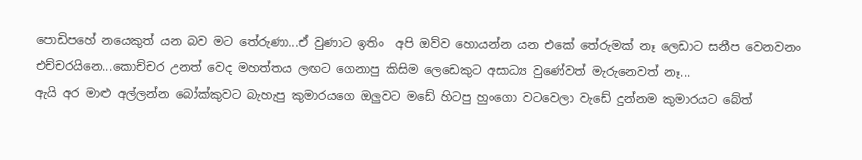පොඩිපහේ නයෙකුත් යන බව මට තේරුණා...ඒ වුණාට ඉතිං  අපි ඔව්ව හොයන්න යන එකේ තේරුමක් නෑ ලෙඩාට සනීප වෙනවනං එච්චරයිනෙ...කොච්චර උනත් වෙද මහත්තය ලඟට ගෙනාපු කිසිම ලෙඩෙකුට අසාධ්‍ය වුණේවත් මැරුනෙවත් නෑ...
ඇයි අර මාළු අල්ලන්න බෝක්කුවට බැහැපු කුමාරයගෙ ඔලුවට මඩේ හිටපු හුංගො වටවෙලා වැඩේ දුන්නම කුමාරයට බේත්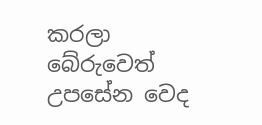කරලා බේරුවෙත් උපසේන වෙද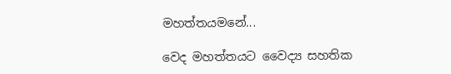මහත්තයමනේ...

වෙද මහත්තයට වෛද්‍ය සහතික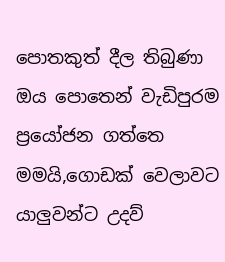පොතකුත් දීල තිබුණා ඔය පොතෙන් වැඩිපුරම ප්‍රයෝජන ගත්තෙ මමයි,ගොඩක් වෙලාවට යාලුවන්ට උදව්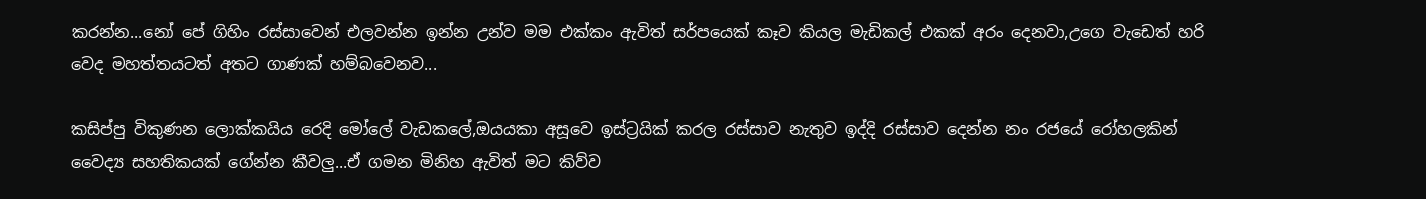කරන්න...නෝ පේ ගිහිං රස්සාවෙන් එලවන්න ඉන්න උන්ව මම එක්කං ඇවිත් සර්පයෙක් කෑව කියල මැඩිකල් එකක් අරං දෙනවා,උගෙ වැඩෙත් හරි වෙද මහත්තයටත් අතට ගාණක් හම්බවෙනව...

කසිප්පු විකුණන ලොක්කයිය රෙදි මෝලේ වැඩකලේ,ඔයයකා අසූවෙ ඉස්ට්‍රයික් කරල රස්සාව නැතුව ඉද්දි රස්සාව දෙන්න නං රජයේ රෝහලකින් වෛද්‍ය සහතිකයක් ගේන්න කීවලු...ඒ ගමන මිනිහ ඇවිත් මට කිව්ව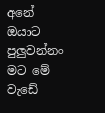අනේ ඔයාට පුලුවන්නං මට මේ වැඩේ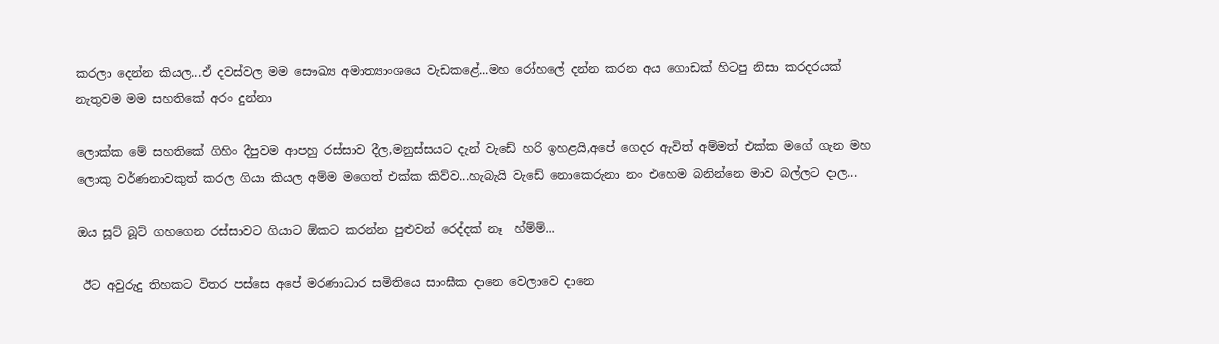කරලා දෙන්න කියල...ඒ දවස්වල මම සෞඛ්‍ය අමාත්‍යාංශයෙ වැඩකළේ...මහ රෝහලේ දන්න කරන අය ගොඩක් හිටපු නිසා කරදරයක් නැතුවම මම සහතිකේ අරං දුන්නා

ලොක්ක මේ සහතිකේ ගිහිං දීපුවම ආපහු රස්සාව දීල,මනුස්සයට දැන් වැඩේ හරි ඉහළයි,අපේ ගෙදර ඇවිත් අම්මත් එක්ක මගේ ගැන මහ ලොකු වර්ණනාවකුත් කරල ගියා කියල අම්ම මගෙත් එක්ක කිව්ව...හැබැයි වැඩේ නොකෙරුනා නං එහෙම බනින්නෙ මාව බල්ලට දාල...

ඔය සූට් බූට් ගහගෙන රස්සාවට ගියාට ඕකට කරන්න පුළුවන් රෙද්දක් නෑ  හ්ම්ම්...

 ඊට අවුරුදු තිහකට විතර පස්සෙ අපේ මරණාධාර සමිතියෙ සාංඝීක දානෙ වෙලාවෙ දානෙ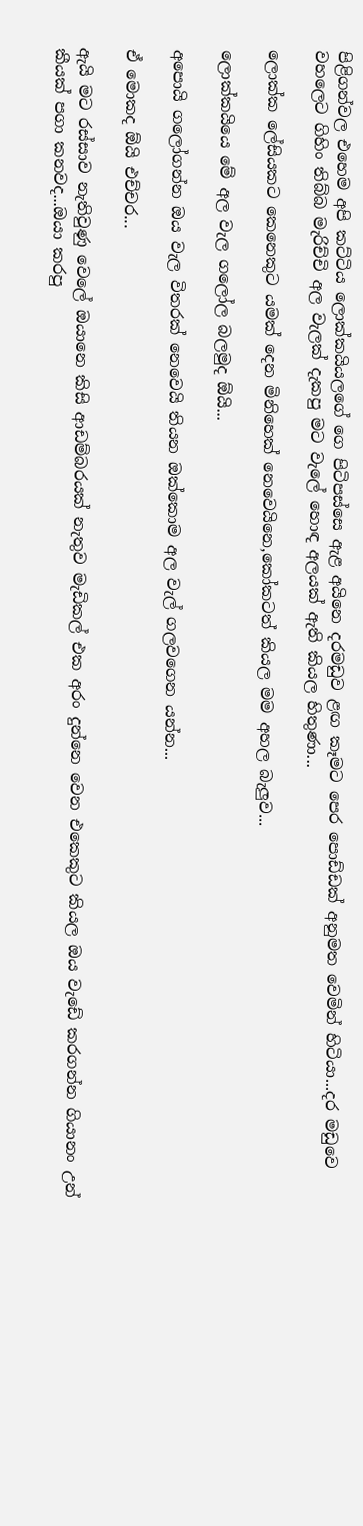පිළිගන්වල එහෙම අපි කට්ටිය ලොක්කයියලගේ ගෙ පිටිපස්සෙ ඇළ අයිනෙ දරමඩුව ළඟ කෑමට පෙර පොඩ්ඩක් අනුමත වෙමින් හිටියා...දර මඩුවෙ වහලෙට ගිහිං තිබ්බ මැරිච්චි අල වැලක් දැකපු මට වැලේ හොඳ අලයක් ඇති කියල හිතුණා...

ලොක්ක ලේසියකට කෙනෙකුට යමක් දෙන මිනිහෙක් නෙවෙයිනෙ,කෝකටත් කියල මම අහල බැලුව...

ලොක්කයියෙ මේ අල වැල ගලෝල බලමුද ඕයි...

අපොයි ගලෝගන්න ඔය වැල විතරක් නෙවෙයි තියන ඔක්කොම අල වැල් ගලවගෙන යන්න...

ඒ මොකද ඕයි එච්චර...

ඇයි මට රස්සාව නැතිවුණු වෙලේ ඔයානෙ කිසි ආඩම්බරයක් නැතුව මැඩිකල් එක අරං දුන්නෙ වෙන එකෙකුට කියල ඔය වැඩේ කරගන්න ගියානං උන් කීයක් පගා කනවද...ඔයා කරපු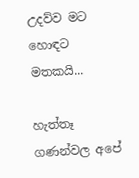උදව්ව මට හොඳට මතකයි...

හැත්තෑ ගණන්වල අපේ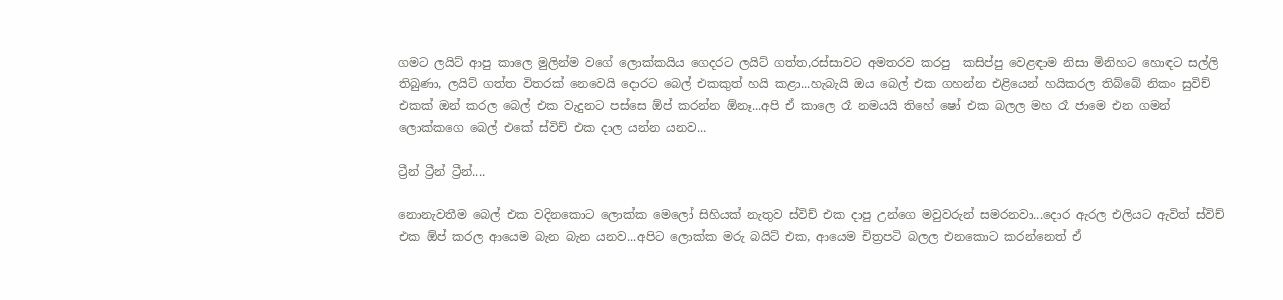ගමට ලයිට් ආපු කාලෙ මුලින්ම වගේ ලොක්කයිය ගෙදරට ලයිට් ගත්ත,රස්සාවට අමතරව කරපු  කසිප්පු වෙළඳාම නිසා මිනිහට හොඳට සල්ලි තිබුණා, ලයිට් ගත්ත විතරක් නෙවෙයි දොරට බෙල් එකකුත් හයි කළා...හැබැයි ඔය බෙල් එක ගහන්න එළියෙන් හයිකරල තිබ්බේ නිකං සුවිච් එකක් ඔන් කරල බෙල් එක වැදුනට පස්සෙ ඕප් කරන්න ඕනෑ...අපි ඒ කාලෙ රෑ නමයයි තිහේ ෂෝ එක බලල මහ රෑ ජාමෙ එන ගමන් ලොක්කගෙ බෙල් එකේ ස්විච් එක දාල යන්න යනව...

ට්‍රීන් ට්‍රීන් ට්‍රීන්....

නොනැවතීම බෙල් එක වදිනකොට ලොක්ක මෙලෝ සිහියක් නැතුව ස්විච් එක දාපු උන්ගෙ මවුවරුන් සමරනවා...දොර ඇරල එලියට ඇවිත් ස්විච් එක ඕප් කරල ආයෙම බැන බැන යනව...අපිට ලොක්ක මරු බයිට් එක, ආයෙම චිත්‍රපටි බලල එනකොට කරන්නෙත් ඒ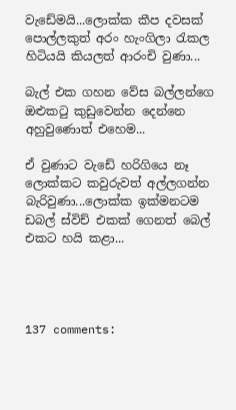වැඩේමයි...ලොක්ක කීප දවසක් පොල්ලකුත් අරං හැංගිලා රැකල හිටියයි කියලත් ආරංචි වුණා...

බැල් එක ගහන වේස බල්ලන්ගෙ ඔළුකටු කුඩුවෙන්න දෙන්නෙ අහුවුණොත් එහෙම...

ඒ වුණාට වැඩේ හරිගියෙ නෑ ලොක්කට කවුරුවත් අල්ලගන්න බැරිවුණා...ලොක්ක ඉක්මනටම ඩබල් ස්විච් එකක් ගෙනත් බෙල් එකට හයි කළා...




137 comments: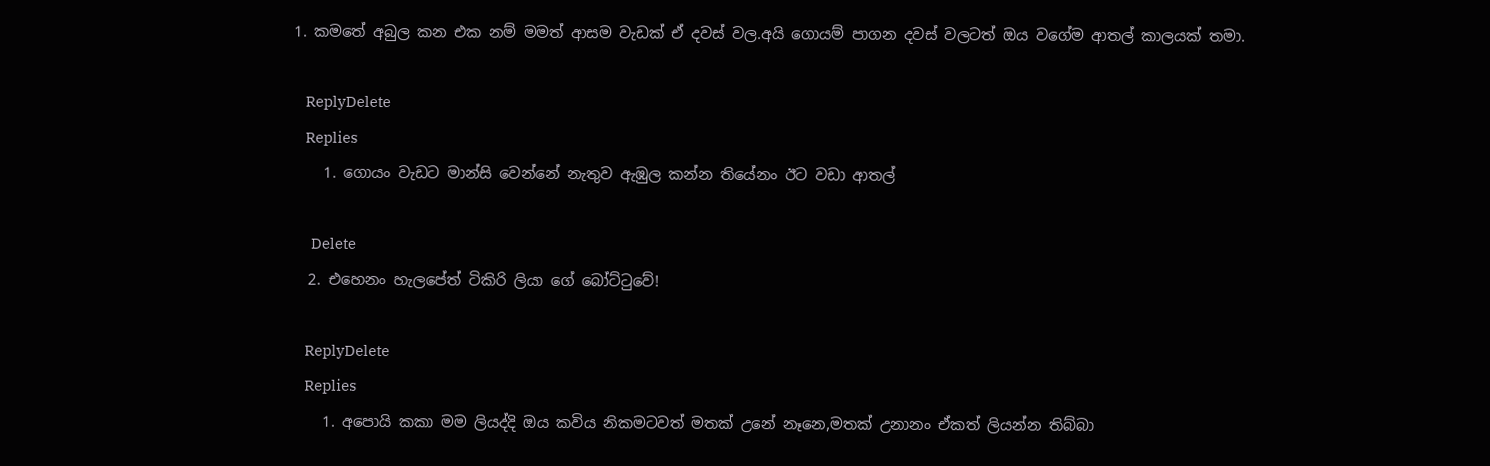1. කමතේ අබුල කන එක නම් මමත් ආසම වැඩක් ඒ දවස් වල.අයි ගොයම් පාගන දවස් වලටත් ඔය වගේම ආතල් කාලයක් තමා.

    ReplyDelete
    Replies
    1. ගොයං වැඩට මාන්සි වෙන්නේ නැතුව ඇඹුල කන්න තියේනං ඊට වඩා ආතල්

      Delete
  2. එහෙනං හැලපේත් ටිකිරි ලියා ගේ බෝට්ටුවේ!

    ReplyDelete
    Replies
    1. අපොයි කකා මම ලියද්දි ඔය කවිය නිකමටවත් මතක් උනේ නෑනෙ,මතක් උනානං ඒකත් ලියන්න තිබ්බා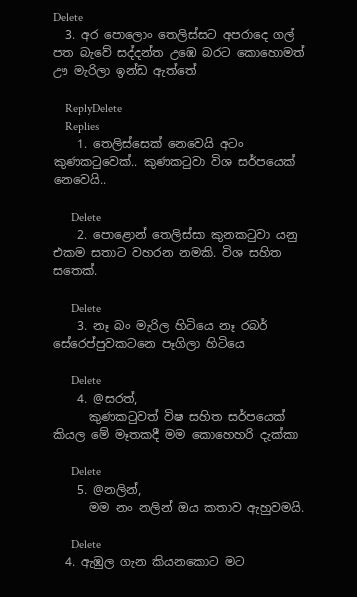Delete
  3. අර පොලොං තෙලිස්සට අපරාදෙ ගල් පත බැවේ සද්දන්ත උඹෙ බරට කොහොමත් ඌ මැරිලා ඉන්ඩ ඇත්තේ

    ReplyDelete
    Replies
    1. තෙලිස්සෙක් නෙවෙයි අටං කුණක‍ටුවෙක්.. කුණක‍ටුවා විශ සර්පයෙක් නෙවෙයි..

      Delete
    2. පොළොන් තෙලිස්සා කුනකටුවා යනු එකම සතාට වහරන නමකි. විශ සහිත සතෙක්.

      Delete
    3. නෑ බං මැරිල හිටියෙ නෑ රබර් සේරෙප්පුවකටනෙ පෑගිලා හිටියෙ

      Delete
    4. @සරත්,
      කුණකටුවත් විෂ සහිත සර්පයෙක් කියල මේ මෑතකදී මම කොහෙහරි දැක්කා

      Delete
    5. @නලින්,
      මම නං නලින් ඔය කතාව ඇහුවමයි.

      Delete
  4. ඇඹුල ගැන කියනකොට මට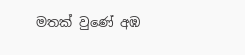මතක් වුණේ අඹ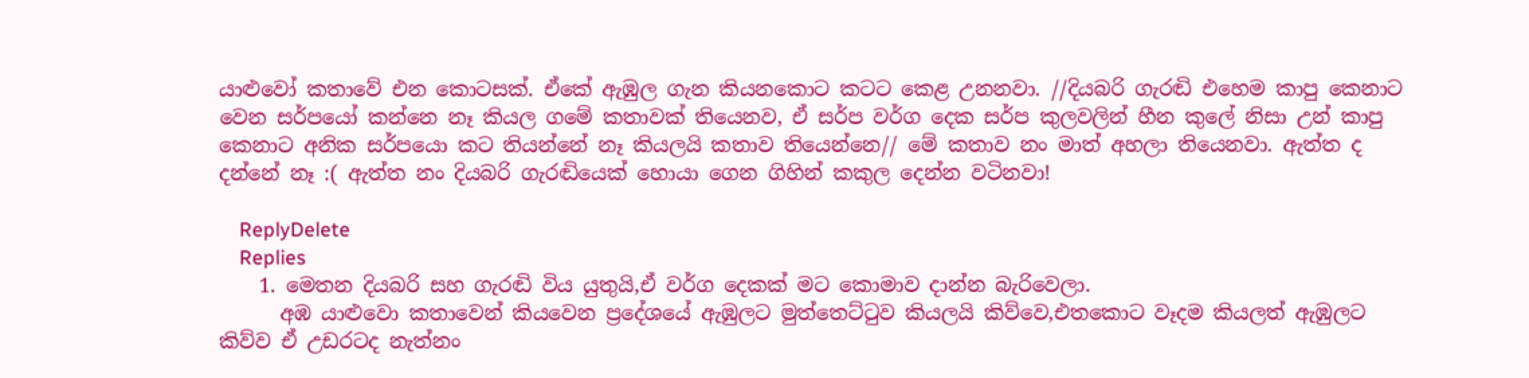යාළුවෝ කතාවේ එන කොටසක්. ඒකේ ඇඹුල ගැන කියනකොට කටට කෙළ උනනවා. //දියබරි ගැරඬි එහෙම කාපු කෙනාට වෙන සර්පයෝ කන්නෙ නෑ කියල ගමේ කතාවක් තියෙනව, ඒ සර්ප වර්ග දෙක සර්ප කුලවලින් හීන කුලේ නිසා උන් කාපු කෙනාට අනික සර්පයො කට තියන්නේ නෑ කියලයි කතාව තියෙන්නෙ// මේ කතාව නං මාත් අහලා තියෙනවා. ඇත්ත ද දන්නේ නෑ :( ඇත්ත නං දියබරි ගැරඬියෙක් හොයා ගෙන ගිහින් කකුල දෙන්න වටිනවා!

    ReplyDelete
    Replies
    1. මෙතන දියබරි සහ ගැරඬි විය යුතුයි,ඒ වර්ග දෙකක් මට කොමාව දාන්න බැරිවෙලා.
      අඹ යාළුවො කතාවෙන් කියවෙන ප්‍රදේශයේ ඇඹුලට මුත්තෙට්ටුව කියලයි කිව්වෙ,එතකොට වෑදම කියලත් ඇඹුලට කිව්ව ඒ උඩරටද නැත්නං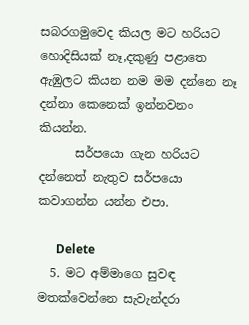සබරගමුවෙද කියල මට හරියට හොදිසියක් නෑ,දකුණු පළාතෙ ඇඹුලට කියන නම මම දන්නෙ නෑ දන්නා කෙනෙක් ඉන්නවනං කියන්න.
      සර්පයො ගැන හරියට දන්නෙත් නැතුව සර්පයො කවාගන්න යන්න එපා.

      Delete
  5. මට අම්මාගෙ සුවඳ මතක්වෙන්නෙ සැවැන්දරා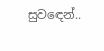සුව‍ඳෙන්..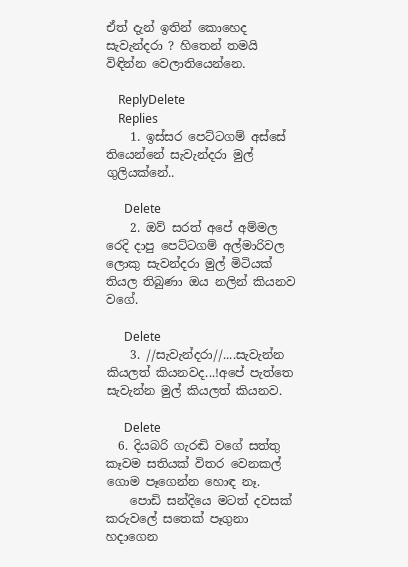ඒත් දැන් ඉතින් කොහෙද සැවැන්දරා ? හිතෙන් තමයි විඳින්න වෙලාතියෙන්නෙ.

    ReplyDelete
    Replies
    1. ඉස්සර පෙට්ටගම් අස්සේ තියෙන්නේ සැවැන්දරා මුල් ගුලියක්නේ..

      Delete
    2. ඔව් සරත් අපේ අම්මල රෙදි දාපු පෙට්ටගම් අල්මාරිවල ලොකු සැවන්දරා මුල් මිටියක් තියල තිබුණා ඔය නලින් කියනව වගේ.

      Delete
    3. //සැවැන්දරා//....සැවැන්න කියලත් කියනවද...!අපේ පැත්තෙ සැවැන්න මුල් කියලත් කියනව.

      Delete
  6. දියබරි ගැරඬි වගේ සත්තු කෑවම සතියක් විතර වෙනකල් ගොම පෑගෙන්න හොඳ නෑ.
    පොඩි සන්දියෙ මටත් දවසක් කරුවලේ සතෙක් පෑගුනා හදාගෙන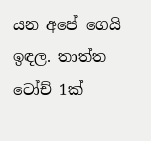යන අපේ ගෙයි ඉඳල. තාත්ත ටෝච් 1ක්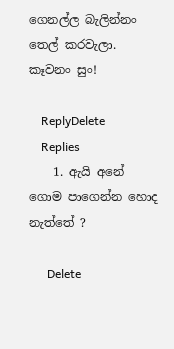ගෙනල්ල බැලින්නං තෙල් කරවැලා. කෑවනං සුං!

    ReplyDelete
    Replies
    1. ඇයි අනේ ගොම පාගෙන්න හොද නැත්තේ ?

      Delete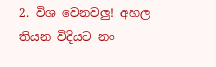2. විශ වෙනවලු! අහල තියන විදියට නං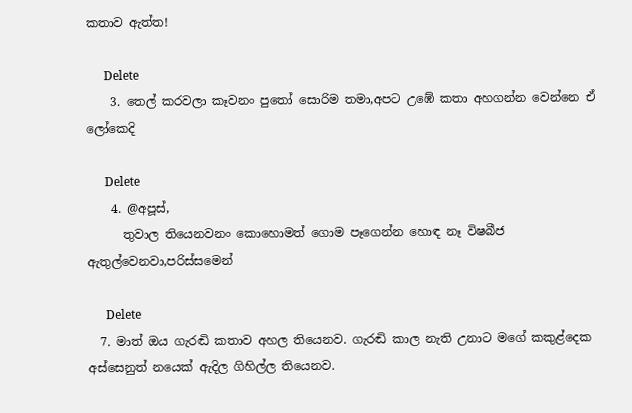කතාව ඇත්ත!

      Delete
    3. තෙල් කරවලා කෑවනං පුතෝ සොරිම තමා,අපට උඹේ කතා අහගන්න වෙන්නෙ ඒ ලෝකෙදි

      Delete
    4. @අපූස්,
      තුවාල තියෙනවනං කොහොමත් ගොම පෑගෙන්න හොඳ නෑ විෂබීජ ඇතුල්වෙනවා,පරිස්සමෙන්

      Delete
  7. මාත් ඔය ගැරඬි කතාව අහල තියෙනව. ගැරඬි කාල නැති උනාට මගේ කකුළ්දෙක අස්සෙනුත් නයෙක් ඇදිල ගිහිල්ල තියෙනව.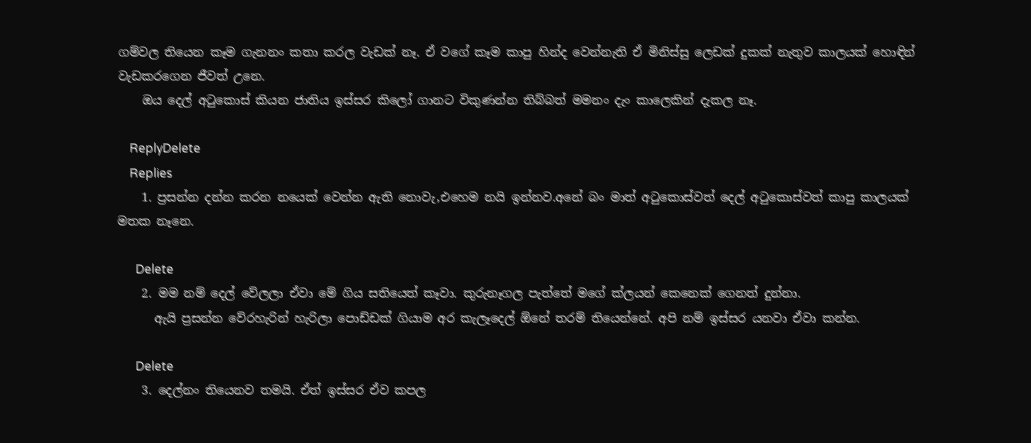ගම්වල තියෙන කෑම ගැනනං කතා කරල වැඩක් නෑ. ඒ වගේ කෑම කාපු හින්ද වෙන්නැති ඒ මිනිස්සු ලෙඩක් දුකක් නැතුව කාලයක් හොඳින් වැඩකරගෙන ජීවත් උනෙ.
    ඔය දෙල් අටුකොස් කියන ජාතිය ඉස්සර කිලෝ ගානට විකුණන්න තිබ්බත් මමනං දැං කාලෙකින් දැකල නෑ.

    ReplyDelete
    Replies
    1. ප්‍රසන්න දන්න කරන නයෙක් වෙන්න ඇති නොවැ,එහෙම නයි ඉන්නව.අනේ බං මාත් අටුකොස්වත් දෙල් අටුකොස්වත් කාපු කාලයක් මතක නෑනෙ.

      Delete
    2. මම නම් දෙල් වේලලා ඒවා මේ ගිය සතියෙත් කෑවා. කුරුනෑගල පැත්තේ මගේ ක්ලයන් කෙනෙක් ගෙනත් දුන්නා.
      ඇයි ප්‍රසන්න වේරහැරින් හැරිලා පොඩ්ඩක් ගියාම අර කැලෑදෙල් ඕනේ තරම් තියෙන්නේ. අපි නම් ඉස්සර යනවා ඒවා කන්න.

      Delete
    3. දෙල්නං තියෙනව තමයි. ඒත් ඉස්සර ඒව කපල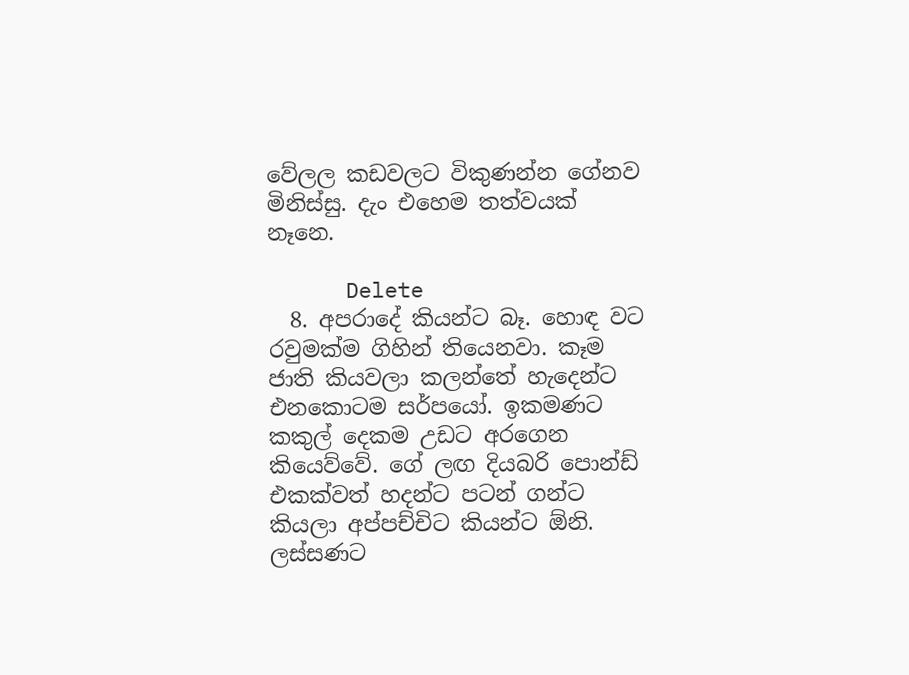වේලල කඩවලට විකුණන්න ගේනව මිනිස්සු. දැං එහෙම තත්වයක් නෑනෙ.

      Delete
  8. අපරාදේ කියන්ට බෑ. හොඳ වට රවුමක්ම ගිහින් තියෙනවා. කෑම ජාති කියවලා කලන්තේ හැදෙන්ට එනකොටම සර්පයෝ. ඉකමණට කකුල් දෙකම උඩට අරගෙන කියෙව්වේ. ගේ ලඟ දියබරි පොන්ඩ් එකක්වත් හදන්ට පටන් ගන්ට කියලා අප්පච්චිට කියන්ට ඕනි. ලස්සණට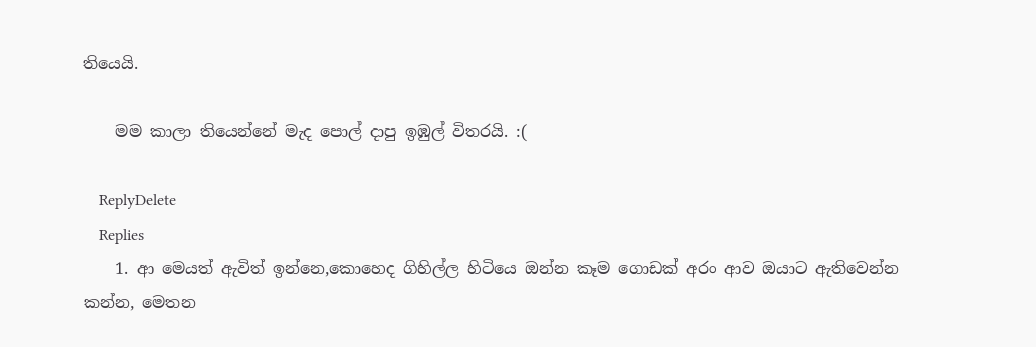තියෙයි.

    මම කාලා තියෙන්නේ මැද පොල් දාපු ඉඹුල් විතරයි. :(

    ReplyDelete
    Replies
    1. ආ මෙයත් ඇවිත් ඉන්නෙ,කොහෙද ගිහිල්ල හිටියෙ ඔන්න කෑම ගොඩක් අරං ආව ඔයාට ඇතිවෙන්න කන්න, මෙතන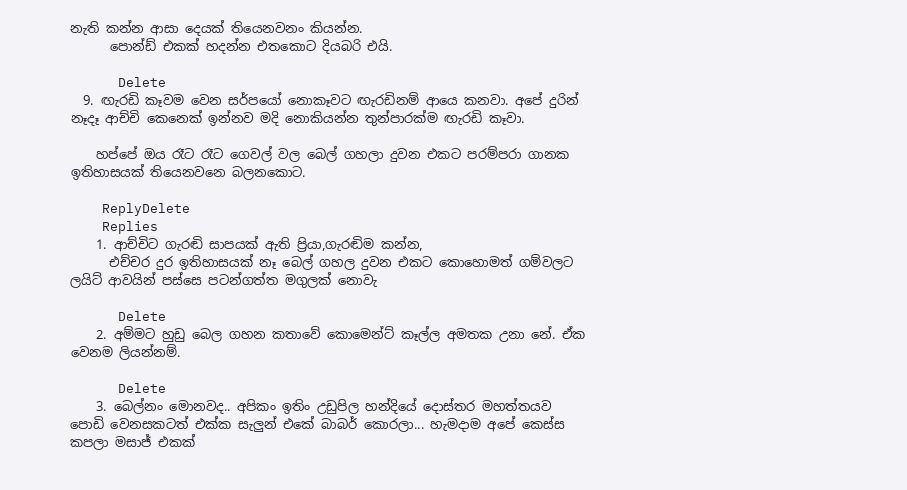නැති කන්න ආසා දෙයක් තියෙනවනං කියන්න.
      පොන්ඩ් එකක් හදන්න එතකොට දියබරි එයි.

      Delete
  9. ඟැරඩි කෑවම වෙන සර්පයෝ නොකෑවට ඟැරඩිනම් ආයෙ කනවා. අපේ දුරින් නෑදෑ ආච්චි කෙනෙක් ඉන්නව මදි නොකියන්න තුන්පාරක්ම ඟැරඩි කෑවා.

    හප්පේ ඔය රෑට රෑට ගෙවල් වල බෙල් ගහලා දුවන එකට පරම්පරා ගානක ඉතිහාසයක් තියෙනවනෙ බලනකොට.

    ReplyDelete
    Replies
    1. ආච්චිට ගැරඬි සාපයක් ඇති ප්‍රියා,ගැරඬිම කන්න,
      එච්චර දුර ඉතිහාසයක් නෑ බෙල් ගහල දුවන එකට කොහොමත් ගම්වලට ලයිට් ආවයින් පස්සෙ පටන්ගත්ත මගුලක් නොවැ

      Delete
    2. අම්මට හුඩු බෙල ගහන කතාවේ කොමෙන්ට් කෑල්ල අමතක උනා නේ. ඒක වෙනම ලියන්නම්.

      Delete
    3. බෙල්නං මොනවද.. අපිකං ඉතිං උඩුපිල හන්දියේ දොස්තර මහත්තයව පොඩි වෙනසකටත් එක්ක සැලුන් එකේ බාබර් කොරලා... හැමදාම අපේ කෙස්ස කපලා මසාජ් එකක්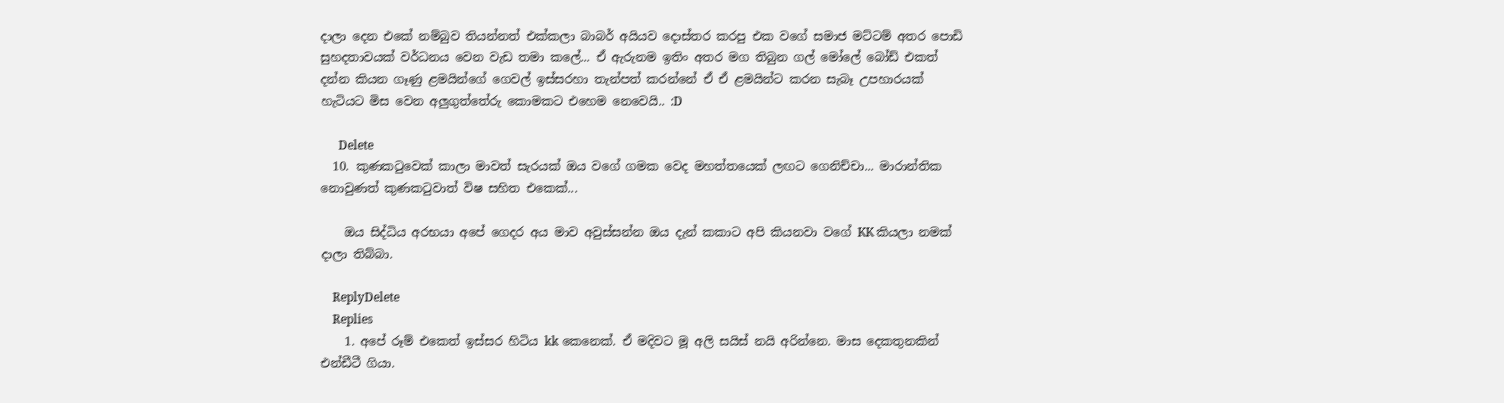දාලා දෙන එකේ නම්බුව තියන්නත් එක්කලා බාබර් අයියව දොස්තර කරපු එක වගේ සමාජ මට්ටම් අතර පොඩි සුහදතාවයක් වර්ධනය වෙන වැඩ තමා කලේ... ඒ ඇරුනම ඉතිං අතර මග තිබුන ගල් මෝලේ බෝඩ් එකත් දන්න කියන ගෑණු ළමයින්ගේ ගෙවල් ඉස්සරහා තැන්පත් කරන්නේ ඒ ඒ ළමයින්ට කරන සැබෑ උපහාරයක් හැටියට මිස වෙන අලුගුත්තේරු කොමකට එහෙම නෙවෙයි.. :D

      Delete
  10. කුණකටුවෙක් කාලා මාවත් සැරයක් ඔය වගේ ගමක වෙද මහත්තයෙක් ලඟට ගෙනිච්චා... මාරාන්තික නොවුණත් කුණකටුවාත් විෂ සහිත එකෙක්...

    ඔය සිද්ධිය අරභයා අපේ ගෙදර අය මාව අවුස්සන්න ඔය දැන් කකාට අපි කියනවා වගේ KK කියලා නමක් දාලා තිබ්බා.

    ReplyDelete
    Replies
    1. අපේ රූම් එකෙත් ඉස්සර හිටිය kk කෙනෙක්. ඒ මදිවට මූ අලි සයිස් නයි අරින්නෙ. මාස දෙකතුනකින් එන්ඩීටී ගියා.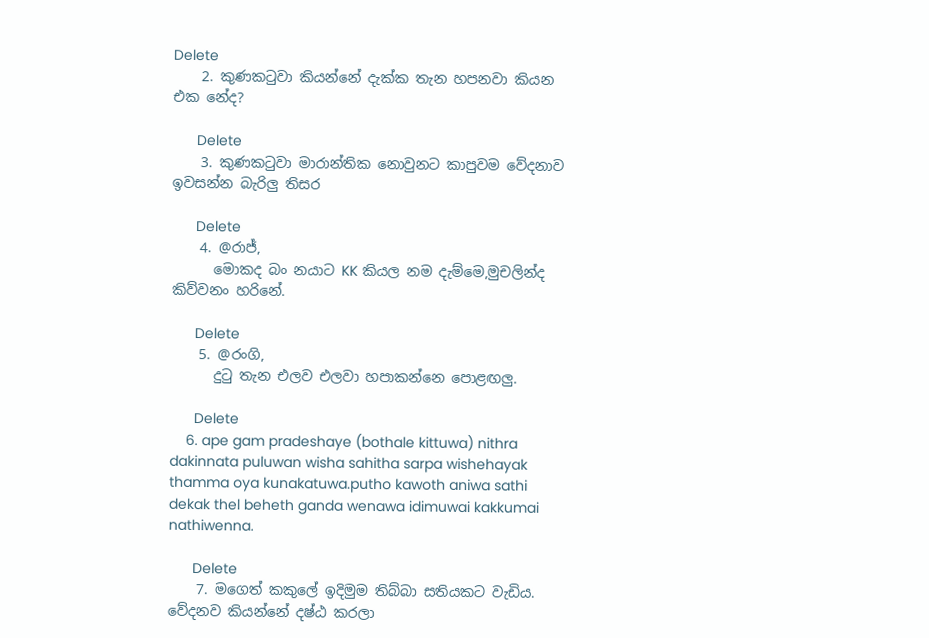Delete
    2. කුණකටුවා කියන්නේ දැක්ක තැන හපනවා කියන එක නේද?

      Delete
    3. කුණකටුවා මාරාන්තික නොවුනට කාපුවම වේදනාව ඉවසන්න බැරිලු තිසර

      Delete
    4. @රාජ්,
      මොකද බං නයාට KK කියල නම දැම්මෙ,මුචලින්ද කිව්වනං හරිනේ.

      Delete
    5. @රංගි,
      දුටු තැන එලව එලවා හපාකන්නෙ පොළඟලු.

      Delete
    6. ape gam pradeshaye (bothale kittuwa) nithra dakinnata puluwan wisha sahitha sarpa wishehayak thamma oya kunakatuwa.putho kawoth aniwa sathi dekak thel beheth ganda wenawa idimuwai kakkumai nathiwenna.

      Delete
    7. මගෙත් කකුලේ ඉදිමුම තිබ්බා සතියකට වැඩිය. වේදනව කියන්නේ දෂ්ඨ කරලා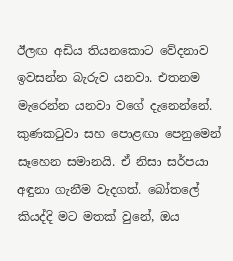ඊලඟ අඩිය තියනකොට වේදනාව ඉවසන්න බැරුව යනවා. එතනම මැරෙන්න යනවා වගේ දැනෙන්නේ. කුණකටුවා සහ පොළඟා පෙනුමෙන් සෑහෙන සමානයි. ඒ නිසා සර්පයා අඳුනා ගැනීම වැදගත්. බෝතලේ කියද්දි මට මතක් වුනේ, ඔය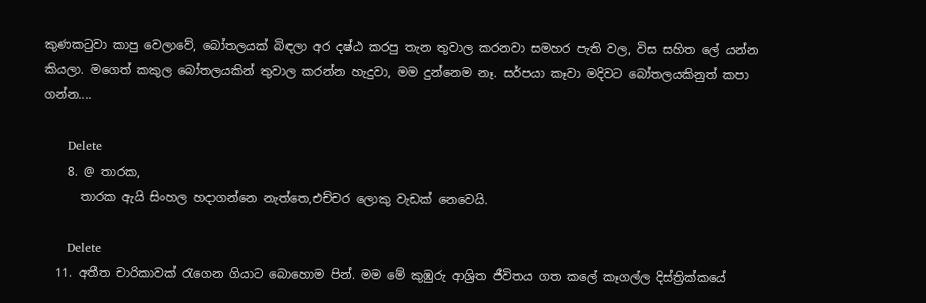කුණකටුවා කාපු වෙලාවේ, බෝතලයක් බිඳලා අර දෂ්ඨ කරපු තැන තුවාල කරනවා සමහර පැති වල, විස සහිත ලේ යන්න කියලා. මගෙත් කකුල බෝතලයකින් තුවාල කරන්න හැදුවා, මම දුන්නෙම නෑ. සර්පයා කෑවා මදිවට බෝතලයකිනුත් කපා ගන්න....

      Delete
    8. @ තාරක,
      තාරක ඇයි සිංහල හදාගන්නෙ නැත්තෙ,එච්චර ලොකු වැඩක් නෙවෙයි.

      Delete
  11. අතීත චාරිකාවක් රැගෙන ගියාට බොහොම පින්. මම මේ කුඹුරු ආශ්‍රිත ජීවිතය ගත කලේ කෑගල්ල දිස්ත්‍රික්කයේ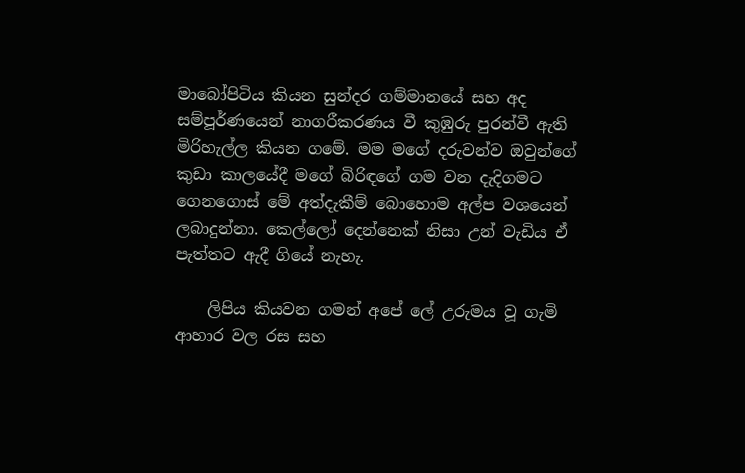මාබෝපිටිය කියන සුන්දර ගම්මානයේ සහ අද සම්පූර්ණයෙන් නාගරීකරණය වී කුඹුරු පුරන්වී ඇති මිරිහැල්ල කියන ගමේ. මම මගේ දරුවන්ව ඔවුන්ගේ කුඩා කාලයේදී මගේ බිරිඳගේ ගම වන දැදිගමට ගෙනගොස් මේ අත්දැකීම් බොහොම අල්ප වශයෙන් ලබාදුන්නා. කෙල්ලෝ දෙන්නෙක් නිසා උන් වැඩිය ඒ පැත්තට ඇදී ගියේ නැහැ.

    ලිපිය කියවන ගමන් අපේ ලේ උරුමය වූ ගැමි ආහාර වල රස සහ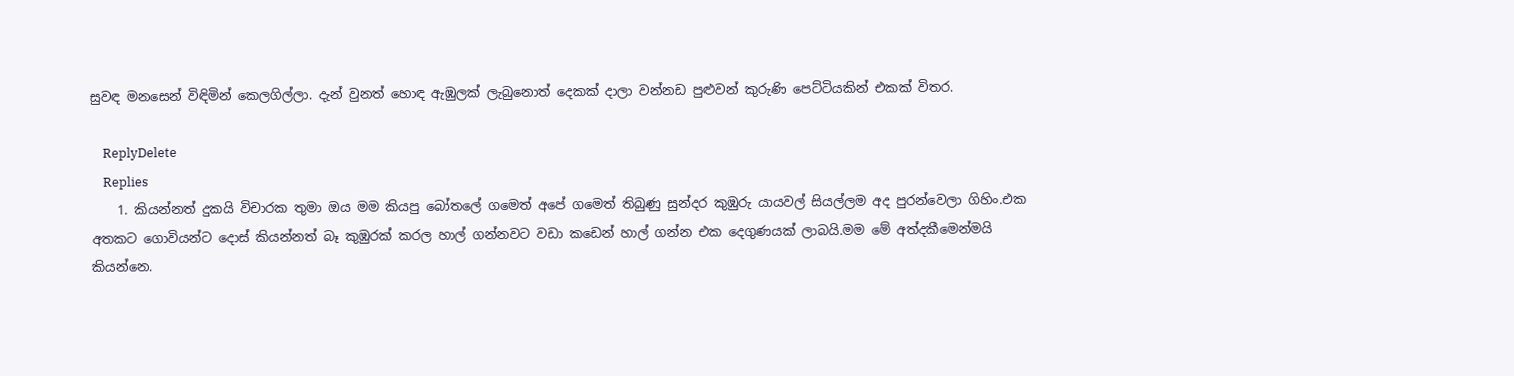සුවඳ මනසෙන් විඳිමින් කෙලගිල්ලා. දැන් වුනත් හොඳ ඇඹුලක් ලැබුනොත් දෙකක් දාලා වන්නඩ පුළුවන් කුරුණි පෙට්ටියකින් එකක් විතර.

    ReplyDelete
    Replies
    1. කියන්නත් දුකයි විචාරක තුමා ඔය මම කියපු බෝතලේ ගමෙත් අපේ ගමෙත් තිබුණු සුන්දර කුඹුරු යායවල් සියල්ලම අද පුරන්වෙලා ගිහිං.එක අතකට ගොවියන්ට දොස් කියන්නත් බෑ කුඹුරක් කරල හාල් ගන්නවට වඩා කඩෙන් හාල් ගන්න එක දෙගුණයක් ලාබයි.මම මේ අත්දකීමෙන්මයි කියන්නෙ.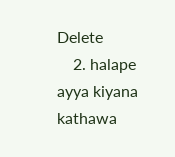Delete
    2. halape ayya kiyana kathawa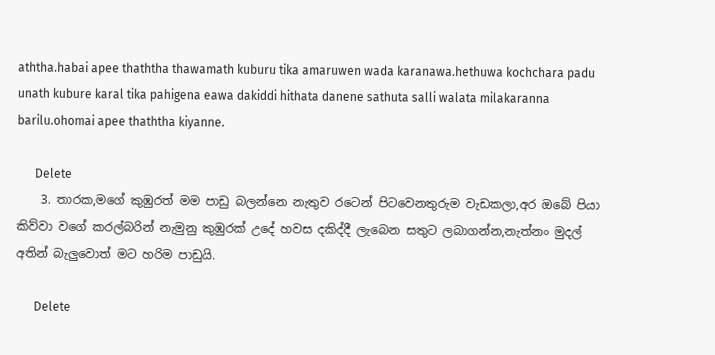aththa.habai apee thaththa thawamath kuburu tika amaruwen wada karanawa.hethuwa kochchara padu unath kubure karal tika pahigena eawa dakiddi hithata danene sathuta salli walata milakaranna barilu.ohomai apee thaththa kiyanne.

      Delete
    3. තාරක,මගේ කුඹුරත් මම පාඩු බලන්නෙ නැතුව රටෙන් පිටවෙනතුරුම වැඩකලා,අර ඔබේ පියා කිව්වා වගේ කරල්බරින් නැමුනු කුඹුරක් උදේ හවස දකිද්දී ලැබෙන සතුට ලබාගන්න,නැත්නං මුදල් අතින් බැලුවොත් මට හරිම පාඩුයි.

      Delete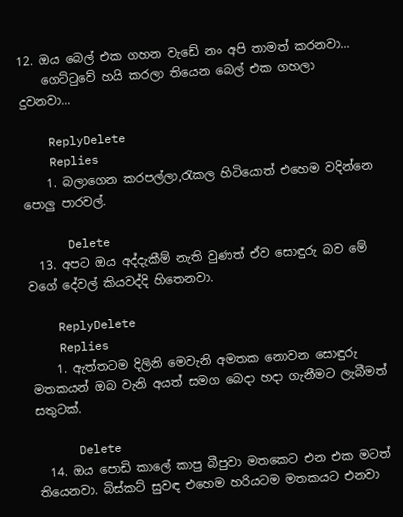12. ඔය බෙල් එක ගහන වැඩේ නං අපි තාමත් කරනවා...
    ගෙට්ටුවේ හයි කරලා තියෙන බෙල් එක ගහලා දුවනවා...

    ReplyDelete
    Replies
    1. බලාගෙන කරපල්ලා,රැකල හිටියොත් එහෙම වදින්නෙ පොලු පාරවල්.

      Delete
  13. අපට ඔය අද්දැකීම් නැති වුණත් ඒව සොඳුරු බව මේ වගේ දේවල් කියවද්දි හිතෙනවා.

    ReplyDelete
    Replies
    1. ඇත්තටම දිලිනි මෙවැනි අමතක නොවන සොඳුරු මතකයන් ඔබ වැනි අයත් සමග බෙදා හදා ගැනීමට ලැබීමත් සතුටක්.

      Delete
  14. ඔය පොඩි කාලේ කාපු බීපුවා මතකෙට එන එක මටත් තියෙනවා. බිස්කට් සුවඳ එහෙම හරියටම මතකයට එනවා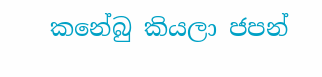කනේබු කියලා ජපන්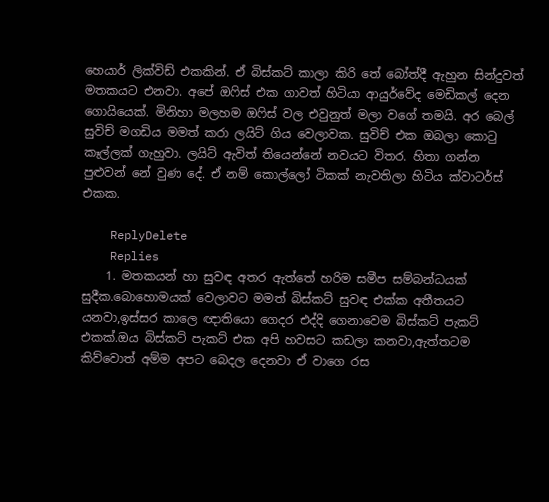හෙයාර් ලික්විඩ් එකකින්. ඒ බිස්කට් කාලා කිරි තේ බෝත්දී ඇහුන සින්දුවත් මතකයට එනවා. අපේ ඔෆිස් එක ගාවත් හිටියා ආයුර්වේද මෙඩිකල් දෙන ගොයියෙක්. මිනිහා මලහම ඔෆිස් වල එවුනුත් මලා වගේ තමයි. අර බෙල් සුවිච් මගඩිය මමත් කරා ලයිට් ගිය වෙලාවක. සුවිච් එක ඔබලා කොටු කෑල්ලක් ගැහුවා. ලයිට් ඇවිත් තියෙන්නේ නවයට විතර. හිතා ගන්න පුළුවන් නේ වුණ දේ. ඒ නම් කොල්ලෝ ටිකක් නැවතිලා හිටිය ක්වාටර්ස් එකක.

    ReplyDelete
    Replies
    1. මතකයන් හා සුවඳ අතර ඇත්තේ හරිම සමීප සම්බන්ධයක් සුදීක.බොහොමයක් වෙලාවට මමත් බිස්කට් සුවඳ එක්ක අතීතයට යනවා,ඉස්සර කාලෙ ඥාතියො ගෙදර එද්දි ගෙනාවෙම බිස්කට් පැකට් එකක්.ඔය බිස්කට් පැකට් එක අපි හවසට කඩලා කනවා,ඇත්තටම කිව්වොත් අම්ම අපට බෙදල දෙනවා ඒ වාගෙ රස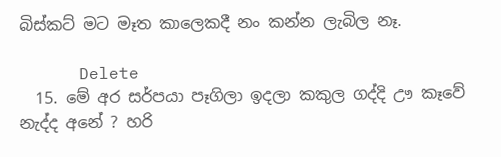බිස්කට් මට මෑත කාලෙකදී නං කන්න ලැබිල නෑ.

      Delete
  15. මේ අර සර්පයා පෑගිලා ඉදලා කකුල ගද්දි ඌ කෑවේ නැද්ද අනේ ? හරි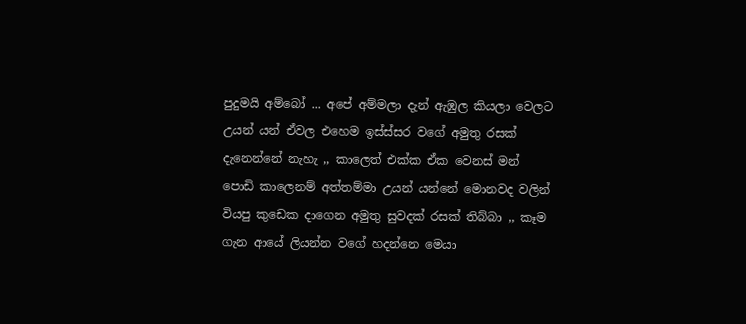පුදුමයි අම්බෝ ... අපේ අම්මලා දැන් ඇඹුල කියලා වෙලට උයන් යන් ඒවල එහෙම ඉස්ස්සර වගේ අමුතු රසක් දැනෙන්නේ නැහැ ,, කාලෙත් එක්ක ඒක වෙනස් මන් පොඩි කාලෙනම් අත්තම්මා උයන් යන්නේ මොනවද වලින් වියපු කුඩෙක දාගෙන අමුතු සුවදක් රසක් තිබ්බා ,, කෑම ගැන ආයේ ලියන්න වගේ හදන්නෙ මෙයා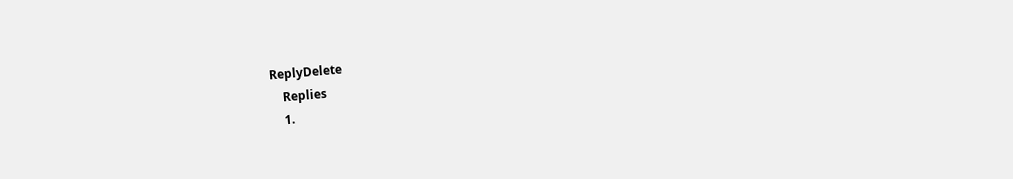ReplyDelete
    Replies
    1.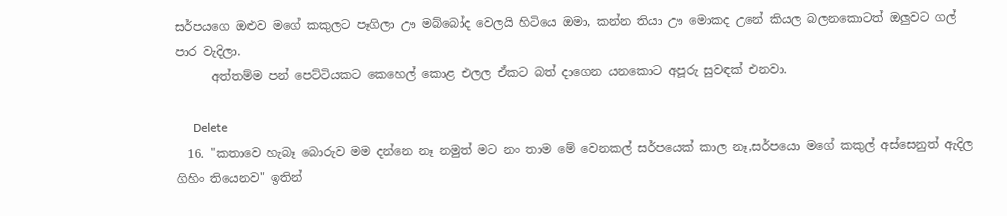සර්පයගෙ ඔළුව මගේ කකුලට පෑගිලා ඌ මබ්බෝද වෙලයි හිටියෙ ඔමා, කන්න තියා ඌ මොකද උනේ කියල බලනකොටත් ඔලුවට ගල් පාර වැදිලා.
      අත්තම්ම පන් පෙට්ටියකට කෙහෙල් කොළ එලල ඒකට බත් දාගෙන යනකොට අපූරු සුවඳක් එනවා.

      Delete
  16. "කතාවෙ හැබෑ බොරුව මම දන්නෙ නෑ නමුත් මට නං තාම මේ වෙනකල් සර්පයෙක් කාල නෑ,සර්පයො මගේ කකුල් අස්සෙනුත් ඇදිල ගිහිං තියෙනව" ඉතින්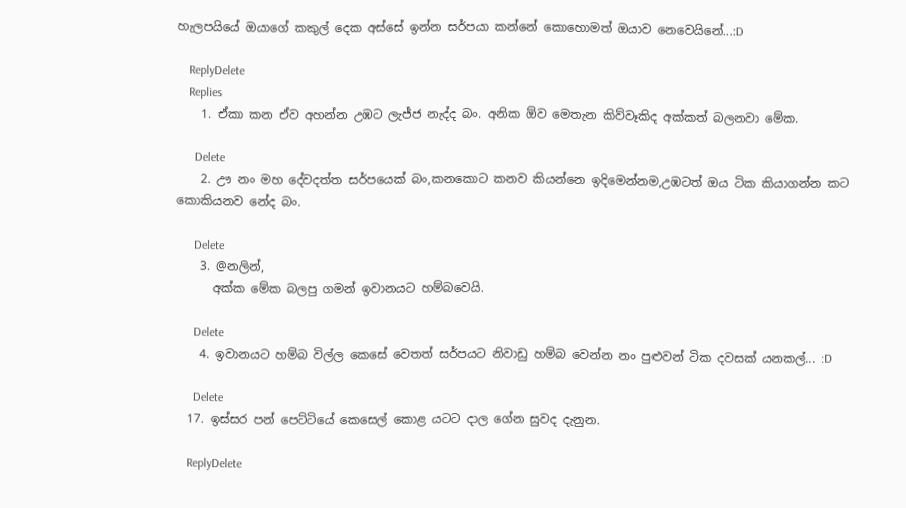හැලපයියේ ඔයාගේ කකුල් දෙක අස්සේ ඉන්න සර්පයා කන්නේ කොහොමත් ඔයාව නෙවෙයිනේ...:D

    ReplyDelete
    Replies
    1. ඒකා කන ඒව අහන්න උඹට ලැජ්ජ නැද්ද බං. අනික ඕව මෙතැන කිව්වෑකිද අක්කත් බලනවා මේක.

      Delete
    2. ඌ නං මහ දේවදත්ත සර්පයෙක් බං,කනකොට කනව කියන්නෙ ඉදිමෙන්නම,උඹටත් ඔය ටික කියාගන්න කට කොකියනව නේද බං.

      Delete
    3. @නලින්,
      අක්ක මේක බලපු ගමන් ඉවානයට හම්බවෙයි.

      Delete
    4. ඉවානයට හම්බ විල්ල කෙසේ වෙතත් සර්පයට නිවාඩු හම්බ වෙන්න නං පුළුවන් ටික දවසක් යනකල්... :D

      Delete
  17. ඉස්සර පන් පෙට්ටියේ කෙසෙල් කොළ යටට දාල ගේන සුවද දැනුන.

    ReplyDelete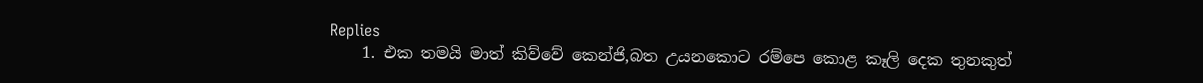Replies
    1. එක තමයි මාත් කිව්වේ කෙන්ජි,බත උයනකොට රම්පෙ කොළ කෑලි දෙක තුනකුත්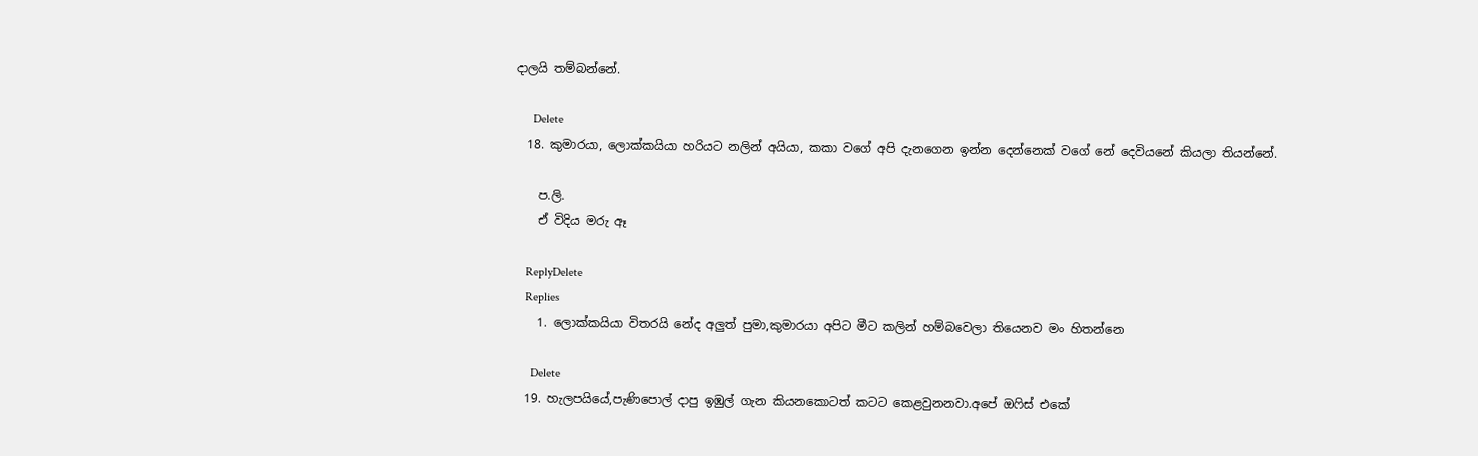දාලයි තම්බන්නේ.

      Delete
  18. කුමාරයා, ලොක්කයියා හරියට නලින් අයියා, කකා වගේ අපි දැනගෙන ඉන්න දෙන්නෙක් වගේ නේ දෙවියනේ කියලා තියන්නේ.

    ප.ලි.
    ඒ විදිය මරු ඈ

    ReplyDelete
    Replies
    1. ලොක්කයියා විතරයි නේද අලුත් පුමා,කුමාරයා අපිට මීට කලින් හම්බවෙලා තියෙනව මං හිතන්නෙ

      Delete
  19. හැලපයියේ,පැණිපොල් දාපු ඉඹුල් ගැන කියනකොටත් කටට කෙළවුනනවා.අපේ ඔෆිස් එකේ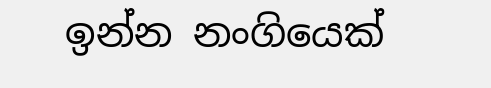ඉන්න නංගියෙක්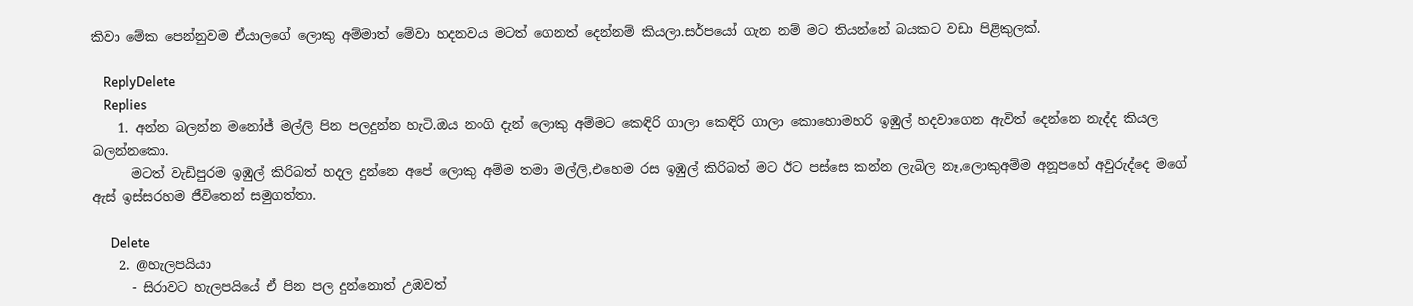කිවා මේක පෙන්නුවම ඒයාලගේ ලොකු අම්මාත් මේවා හදනවය මටත් ගෙනත් දෙන්නම් කියලා.සර්පයෝ ගැන නම් මට තියන්නේ බයකට වඩා පිළිකුලක්.

    ReplyDelete
    Replies
    1. අන්න බලන්න මනෝජ් මල්ලි පින පලදුන්න හැටි.ඔය නංගි දැන් ලොකු අම්මට කෙඳිරි ගාලා කෙඳිරි ගාලා කොහොමහරි ඉඹුල් හදවාගෙන ඇවිත් දෙන්නෙ නැද්ද කියල බලන්නකො.
      මටත් වැඩිපුරම ඉඹුල් කිරිබත් හදල දුන්නෙ අපේ ලොකු අම්ම තමා මල්ලි,එහෙම රස ඉඹුල් කිරිබත් මට ඊට පස්සෙ කන්න ලැබිල නෑ,ලොකුඅම්ම අනූපහේ අවුරුද්දෙ මගේ ඇස් ඉස්සරහම ජීවිතෙන් සමුගත්තා.

      Delete
    2. @හැලපයියා
      - සිරාවට හැලපයියේ ඒ පින පල දුන්නොත් උඹවත්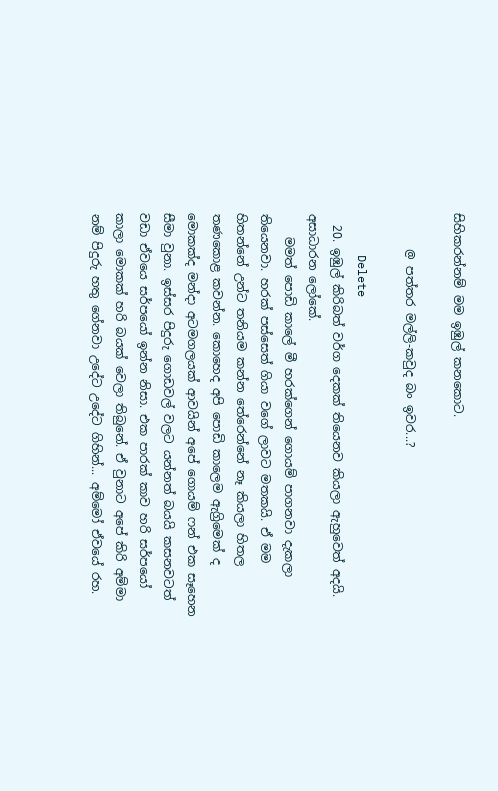සිහිකරන්නම් මම ඉඹුල් කනකොට.

      @ පත්තර මල්ලි-කවුද බං ඉවර...?

      Delete
  20. ඉඹුල් කිරිබත් වර්ග දෙකක් තියෙනව කියලා ඇහුවෙත් අදයි. අසාධාරන ලෝකේ.
    මමත් පොඩි කාලේ මී හරක්ගෙන් ගොයම් පාගනවා දැකලා තියෙනවා. හරක් පස්සෙත් ගියා වගේ ලාවට මතකයි. ඒ මම හිතන්නේ උන්ට තනියම කන්න තේරෙන්නේ නෑ කියලා හිතල තණකොළ කවන්න. කොහෙද අපි පොඩි කාලෙම ඇග්‍රිමෙක් ද මොකක්ද මන්දා අටමගලයක් ආවයින් අපේ ගොයම් ෆන් එක සෑහෙන සීමා වුනා. ඉස්සර පිදුරු ගොඩවල් වලට යන්නත් බයයි කසනවටත් වඩා ඒවයෙ සර්පයෝ ඉන්න නිසා. එක පාරක් කාව හරි සර්පයෝ කාලා මොකක් හරි බයක් වෙලා තිබුනේ. ඒ වුනාට අපේ කිරි අම්මා නම් පිදුරු හතු ගේනවා උදේට උදේට ගිහින්... අම්මෝ ඒවයේ රහ.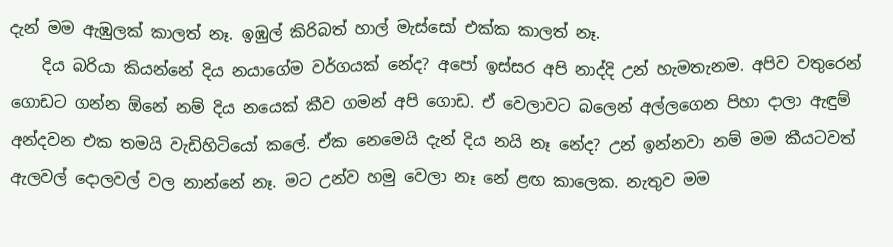දැන් මම ඇඹුලක් කාලත් නෑ. ඉඹුල් කිරිබත් හාල් මැස්සෝ එක්ක කාලත් නෑ.
    දිය බරියා කියන්නේ දිය නයාගේම වර්ගයක් නේද? අපෝ ඉස්සර අපි නාද්දි උන් හැමතැනම. අපිව වතුරෙන් ගොඩට ගන්න ඕනේ නම් දිය නයෙක් කීව ගමන් අපි ගොඩ. ඒ වෙලාවට බලෙන් අල්ලගෙන පිහා දාලා ඇඳුම් අන්දවන එක තමයි වැඩිහිටියෝ කලේ. ඒක නෙමෙයි දැන් දිය නයි නෑ නේද? උන් ඉන්නවා නම් මම කීයටවත් ඇලවල් දොලවල් වල නාන්නේ නෑ. මට උන්ව හමු වෙලා නෑ නේ ළඟ කාලෙක. නැතුව මම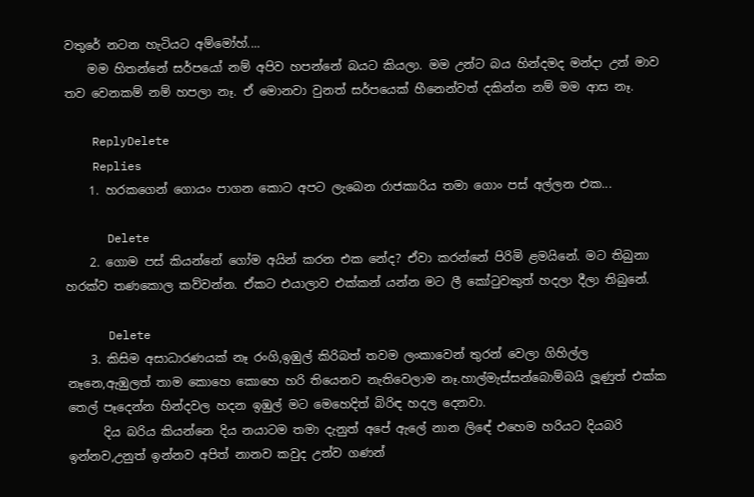වතුරේ නටන හැටියට අම්මෝහ්....
    මම හිතන්නේ සර්පයෝ නම් අපිව හපන්නේ බයට කියලා. මම උන්ට බය හින්දමද මන්දා උන් මාව තව වෙනකම් නම් හපලා නෑ. ඒ මොනවා වුනත් සර්පයෙක් හීනෙන්වත් දකින්න නම් මම ආස නෑ.

    ReplyDelete
    Replies
    1. හරකගෙන් ගොයං පාගන කොට අපට ලැබෙන රාජකාරිය තමා ගොං පස් අල්ලන එක...

      Delete
    2. ගොම පස් කියන්නේ ගෝම අයින් කරන එක නේද? ඒවා කරන්නේ පිරිමි ළමයිනේ. මට තිබුනා හරක්ව තණකොල කව්වන්න. ඒකට එයාලාව එක්කන් යන්න මට ලී කෝටුවකුත් හදලා දීලා තිබුනේ.

      Delete
    3. කිසිම අසාධාරණයක් නෑ රංගි,ඉඹුල් කිරිබත් තවම ලංකාවෙන් තුරන් වෙලා ගිහිල්ල නෑනෙ,ඇඹුලත් තාම කොහෙ කොහෙ හරි තියෙනව නැතිවෙලාම නෑ.හාල්මැස්සන්බොම්බයි ලූණුත් එක්ක තෙල් පෑදෙන්න හින්දවල හදන ඉඹුල් මට මෙහෙදිත් බිරිඳ හදල දෙනවා.
      දිය බරිය කියන්නෙ දිය නයාටම තමා දැනුත් අපේ ඇලේ නාන ලිඳේ එහෙම හරියට දියබරි ඉන්නව,උනුත් ඉන්නව අපිත් නානව කවුද උන්ව ගණන්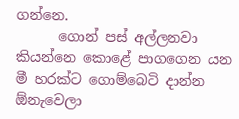ගන්නෙ.
      ගොන් පස් අල්ලනවා කියන්නෙ කොළේ පාගගෙන යන මී හරක්ට ගොම්බෙටි දාන්න ඕනැවෙලා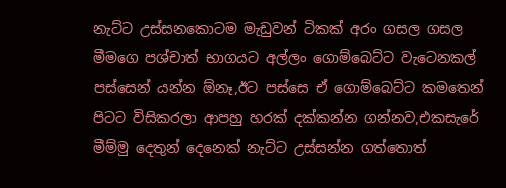නැට්ට උස්සනකොටම මැඩුවන් ටිකක් අරං ගසල ගසල මීමගෙ පශ්චාත් භාගයට අල්ලං ගොම්බෙට්ට වැටෙනකල් පස්සෙන් යන්න ඕනෑ,ඊට පස්සෙ ඒ ගොම්බෙට්ට කමතෙන් පිටට විසිකරලා ආපහු හරක් දක්කන්න ගන්නව,එකසැරේ මීම්මු දෙතුන් දෙනෙක් නැට්ට උස්සන්න ගත්තොත්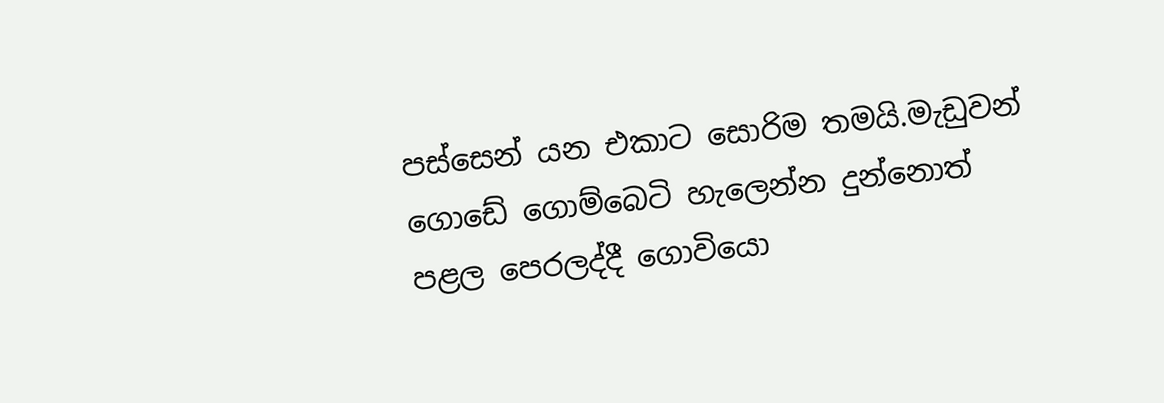පස්සෙන් යන එකාට සොරිම තමයි.මැඩුවන් ගොඩේ ගොම්බෙටි හැලෙන්න දුන්නොත් පළල පෙරලද්දී ගොවියො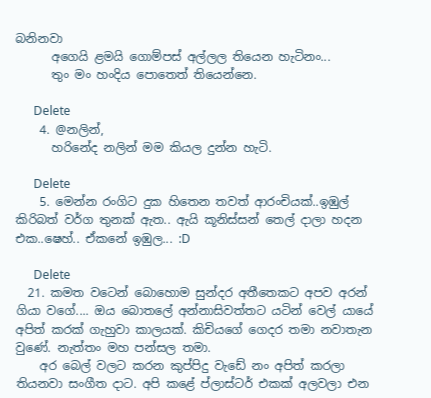බනිනවා
      අගෙයි ළමයි ගොම්පස් අල්ලල තියෙන හැටිනං...
      තුං මං හංදිය පොතෙත් තියෙන්නෙ.

      Delete
    4. @නලින්,
      හරිනේද නලින් මම කියල දුන්න හැටි.

      Delete
    5. මෙන්න රංගිට දුක හිතෙන තවත් ආරංචියක්..ඉඹුල් කිරිබත් වර්ග තුනක් ඇත.. ඇයි කූනිස්සන් තෙල් දාලා හදන එක..ෂෙහ්.. ඒකනේ ඉඹුල... :D

      Delete
  21. කමත වටෙන් බොහොම සුන්දර අතීතෙකට අපව අරන් ගියා වගේ.... ඔය බොතලේ අන්නාසිවත්තට යටින් වෙල් යායේ අපිත් කරක් ගැහුවා කාලයක්. කිචියගේ ගෙදර තමා නවාතැන වුණේ. නැත්තං මහ පන්සල තමා.
    අර බෙල් වලට කරන කුප්පිදු වැඩේ නං අපිත් කරලා තියනවා සංගීත දාට. අපි කළේ ප්ලාස්ටර් එකක් අලවලා එන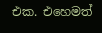එක. එහෙමත්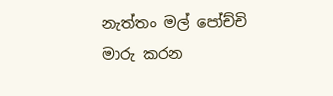නැත්තං මල් පෝච්චි මාරු කරන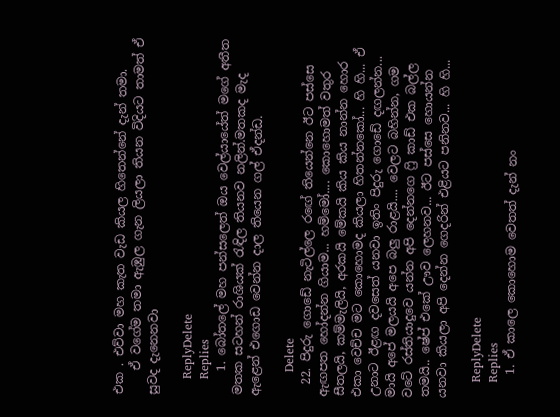එක . එව්වා මහ කැත වැඩ කියල හිතෙන්නේ දැන් තමා.
    ඒ වගේම තමා ඇඹුල ගැන ලියලා තියන විදියට තාමත් ඒ සුවද දැනෙනවා

    ReplyDelete
    Replies
    1. බෝතලේ මහ පන්සලෙත් ඔය වෙල්යායේත් මගේ අතීත මතක සටහන් රාශියක් රැඳිල තියනව නලින්.මතකද මැද ඇළෙන් එගොඩ වෙන්න දාල තියෙන ගල් ඒදන්ඩ.

      Delete
  22. පිදුරු ගොඩේ නැටිල්ලෙ රඟේ තියෙන්නෙ ඊට පස්සෙ ඇඟපත හෝදන්න ගියාම... හම්‌මෝ.... කොහොමත් වතුර සීතලයි, කම්මැලියි, අරකයි මේකයි කිය කිය නාන්න හොර එකා වෙච්ච මට කොහොමද කියලා හිතන්නකෝ... හි හි... ඒ උනාට ඊළඟ දවසෙත් යනවා ඉතිං පිදුරු ගොඩේ දඟලන්න... මායි අපේ මලයයි අපෙ බලු රාළයි.... වෙලට බහින්න, ගම වටේ රස්තියාදුවෙ යන්න අපි දෙන්නගෙ ෆ්‍රි කාඩ් එක බල්ල තමයි.. ෂේප් එකේ ඌව ලෙහනව... ඊට පස්සෙ හොයන්න යනවා කියලා අපි දෙන්න ගෙදරින් එළියට පනිනව... හි හි...

    ReplyDelete
    Replies
    1. ඒ කාලෙ කොහොම වෙතත් දැන් නං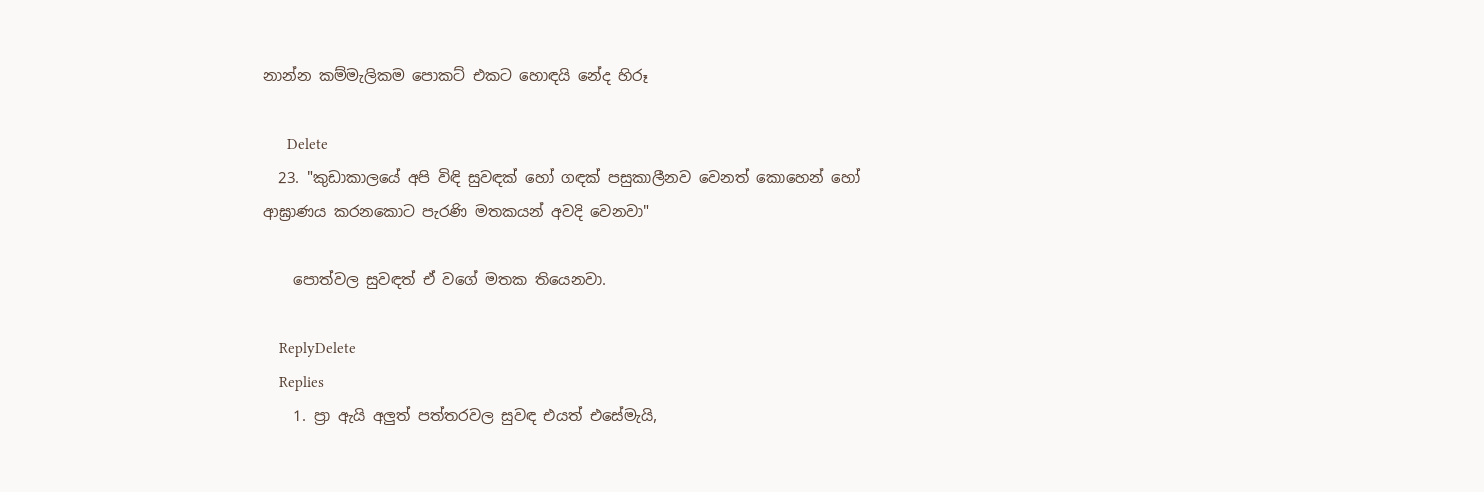නාන්න කම්මැලිකම පොකට් එකට හොඳයි නේද හිරූ

      Delete
  23. "කුඩාකාලයේ අපි විඳි සුවඳක් හෝ ගඳක් පසුකාලීනව වෙනත් කොහෙන් හෝ ආඝ්‍රාණය කරනකොට පැරණි මතකයන් අවදි වෙනවා"

    පොත්වල සුවඳත් ඒ වගේ මතක තියෙනවා.

    ReplyDelete
    Replies
    1. ප්‍රා ඇයි අලුත් පත්තරවල සුවඳ එයත් එසේමැයි,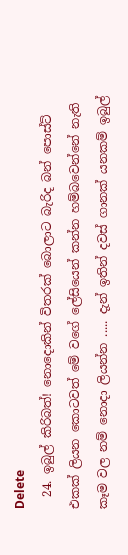Delete
  24. ඉබුල් කිරිබත්! නොදොකින් විතරක් බොලාට බැරිද බන් පොස්ට් එකක් ලියන කොටවත් මේ වගේ ලේසියෙන් කන්න හම්බවෙන්නේ නැති කෑම වල නම් නොදා ලියන්න ..... දැන් ඉතින් දවස් ගානක් යනකම් ඉබුල්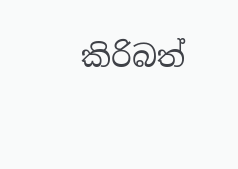කිරිබත්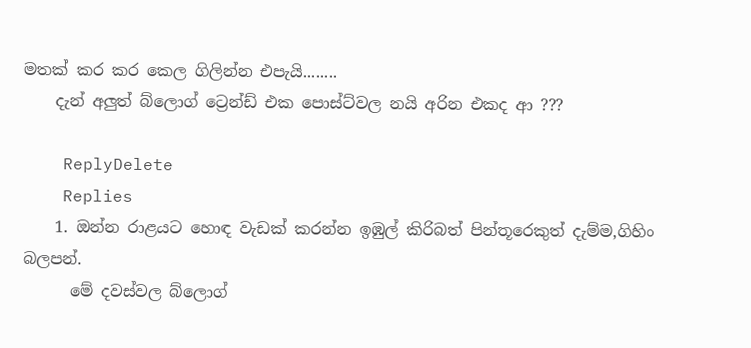මතක් කර කර කෙල ගිලින්න එපැයි........
    දැන් අලුත් බ්ලොග් ට්‍රෙන්ඩ් එක පොස්ට්වල නයි අරින එකද ආ ???

    ReplyDelete
    Replies
    1. ඔන්න රාළයට හොඳ වැඩක් කරන්න ඉඹුල් කිරිබත් පින්තූරෙකුත් දැම්ම,ගිහිං බලපන්.
      මේ දවස්වල බ්ලොග්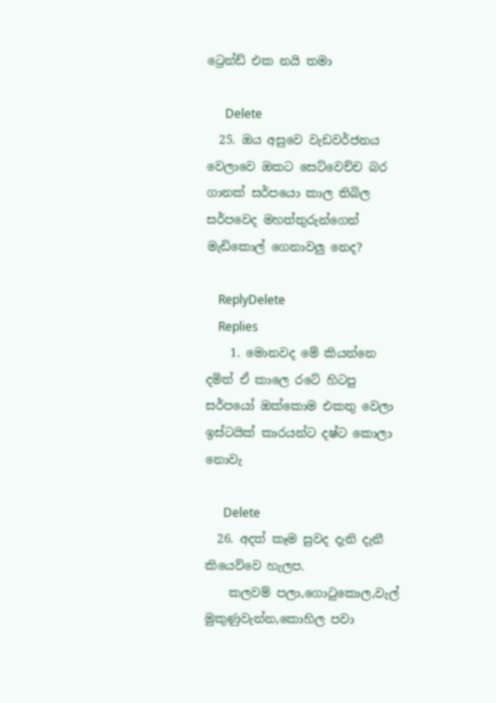ට්‍රෙන්ඩ් එක නයි තමා

      Delete
  25. ඔය අසුවෙ වැඩවර්ජනය වෙලාවෙ ඔකට සෙට්වෙච්ච බර ගානක් සර්පයො කාල තිබිල සර්පවෙද මහත්තුරුන්ගෙන් මැඩිකොල් ගෙනාවලු නෙද?

    ReplyDelete
    Replies
    1. මොනවද මේ කියන්නෙ දමිත් ඒ කාලෙ රටේ හිටපු සර්පයෝ ඔක්කොම එකතු වෙලා ඉස්ටයික් කාරයන්ට දෂ්ට කොලා නොවැ

      Delete
  26. අදත් කෑම සුවද දැනි දැනී කියෙව්වෙ හැලප.
    කලවම් පලා,ගොටුකොල,වැල් මුකුණුවැන්න,කොහිල පවා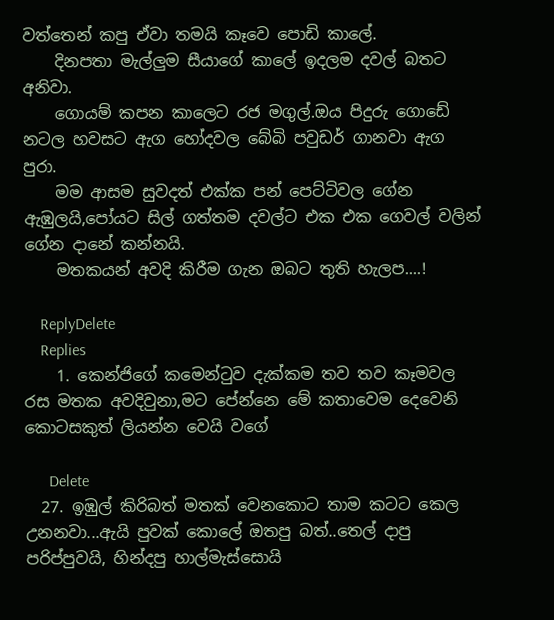වත්තෙන් කපු ඒවා තමයි කෑවෙ පොඩි කාලේ.
    දිනපතා මැල්ලුම සීයාගේ කාලේ ඉදලම දවල් බතට අනිවා.
    ගොයම් කපන කාලෙට රජ මගුල්.ඔය පිදුරු ගොඩේ නටල හවසට ඇග හෝදවල බේබි පවුඩර් ගානවා ඇග පුරා.
    මම ආසම සුවදත් එක්ක පන් පෙට්ටිවල ගේන ඇඹුලයි,පෝයට සිල් ගත්තම දවල්ට එක එක ගෙවල් වලින් ගේන දානේ කන්නයි.
    මතකයන් අවදි කිරීම ගැන ඔබට තුති හැලප....!

    ReplyDelete
    Replies
    1. කෙන්ජිගේ කමෙන්ටුව දැක්කම තව තව කෑමවල රස මතක අවදිවුනා,මට පේන්නෙ මේ කතාවෙම දෙවෙනි කොටසකුත් ලියන්න වෙයි වගේ

      Delete
  27. ඉඹුල් කිරිබත් මතක් වෙනකොට තාම කටට කෙල උනනවා...ඇයි පුවක් කොලේ ඔතපු බත්..තෙල් දාපු පරිප්පුවයි, හින්දපු හාල්මැස්සොයි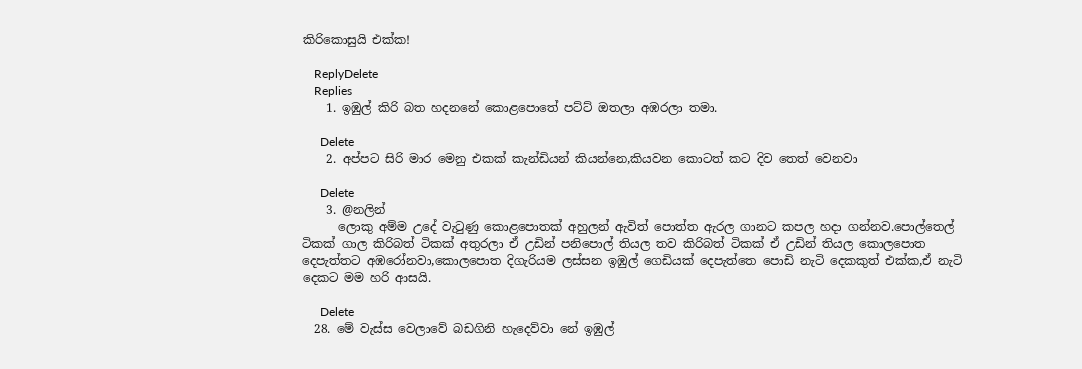කිරිකොසුයි එක්ක!

    ReplyDelete
    Replies
    1. ඉඹුල් කිරි බත හදනනේ කොළපොතේ පට්ට් ඔතලා අඹරලා තමා.

      Delete
    2. අප්පට සිරි මාර මෙනු එකක් කැන්ඩියන් කියන්නෙ,කියවන කොටත් කට දිව තෙත් වෙනවා

      Delete
    3. @නලින්
      ලොකු අම්ම උදේ වැටුණු කොළපොතක් අහුලන් ඇවිත් පොත්ත ඇරල ගානට කපල හදා ගන්නව.පොල්තෙල් ටිකක් ගාල කිරිබත් ටිකක් අතුරලා ඒ උඩින් පනිපොල් තියල තව කිරිබත් ටිකක් ඒ උඩින් තියල කොලපොත දෙපැත්තට අඹරෝනවා,කොලපොත දිගැරියම ලස්සන ඉඹුල් ගෙඩියක් දෙපැත්තෙ පොඩි නැටි දෙකකුත් එක්ක,ඒ නැටි දෙකට මම හරි ආසයි.

      Delete
  28. මේ වැස්ස වෙලාවේ බඩගිනි හැදෙව්වා නේ ඉඹුල්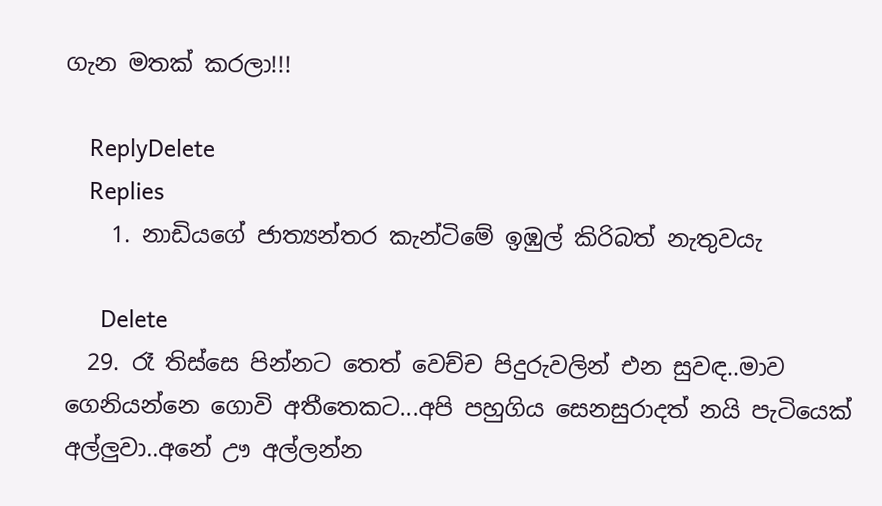ගැන මතක් කරලා!!!

    ReplyDelete
    Replies
    1. නාඩියගේ ජාත්‍යන්තර කැන්ටිමේ ඉඹුල් කිරිබත් නැතුවයැ

      Delete
  29. රෑ තිස්සෙ පින්නට තෙත් වෙච්ච පිදුරුවලින් එන සුවඳ..මාව ගෙනියන්නෙ ගොවි අතීතෙකට...අපි පහුගිය සෙනසුරාදත් නයි පැටියෙක් අල්ලුවා..අනේ ඌ අල්ලන්න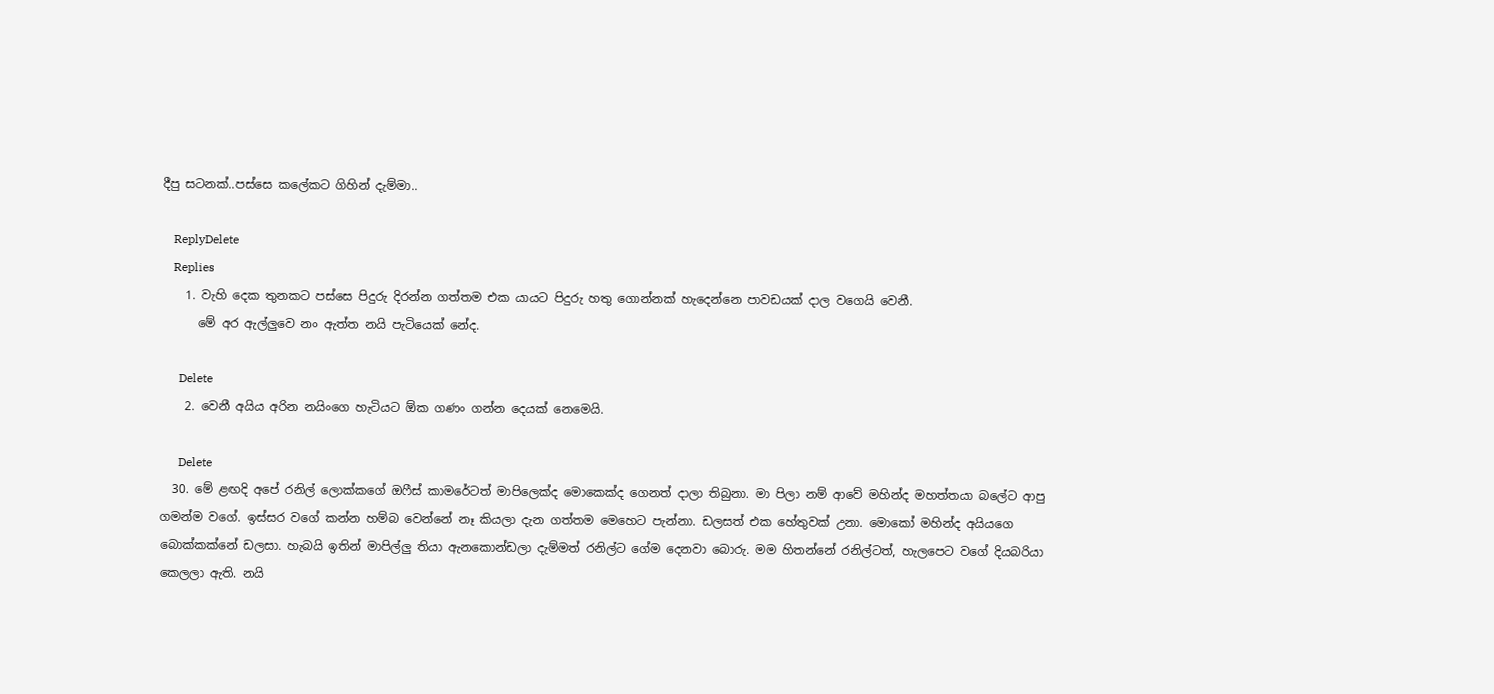දීපු සටනක්..පස්සෙ කලේකට ගිහින් දැම්මා..

    ReplyDelete
    Replies
    1. වැහි දෙක තුනකට පස්සෙ පිදුරු දිරන්න ගත්තම එක යායට පිදුරු හතු ගොන්නක් හැදෙන්නෙ පාවඩයක් දාල වගෙයි වෙනී.
      මේ අර ඇල්ලුවෙ නං ඇත්ත නයි පැටියෙක් නේද.

      Delete
    2. වෙනී අයිය අරින නයිංගෙ හැටියට ඕක ගණං ගන්න දෙයක් නෙමෙයි.

      Delete
  30. මේ ළඟදි අපේ රනිල් ලොක්කගේ ඔෆීස් කාමරේටත් මාපිලෙක්ද මොකෙක්ද ගෙනත් දාලා තිබුනා. මා පිලා නම් ආවේ මහින්ද මහත්තයා බලේට ආපු ගමන්ම වගේ. ඉස්සර වගේ කන්න හම්බ වෙන්නේ නෑ කියලා දැන ගත්තම මෙහෙට පැන්නා. ඩලසත් එක හේතුවක් උනා. මොකෝ මහින්ද අයියගෙ බොක්කක්නේ ඩලසා. හැබයි ඉතින් මාපිල්ලු තියා ඇනකොන්ඩලා දැම්මත් රනිල්ට ගේම දෙනවා බොරු. මම හිතන්නේ රනිල්ටත්, හැලපෙට වගේ දියබරියා කෙලලා ඇති. නයි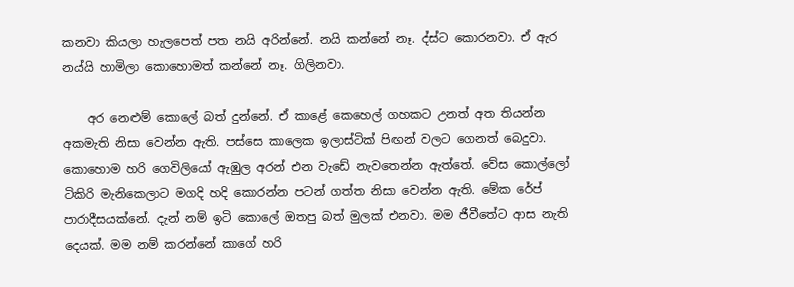කනවා කියලා හැලපෙත් පත නයි අරින්නේ. නයි කන්නේ නෑ. ද්ස්ට කොරනවා. ඒ ඇර නය්යි හාමිලා කොහොමත් කන්නේ නෑ. ගිලිනවා.

    අර නෙළුම් කොලේ බත් දුන්නේ. ඒ කාළේ කෙහෙල් ගහකට උනත් අත තියන්න අකමැති නිසා වෙන්න ඇති. පස්සෙ කාලෙක ඉලාස්ටික් පිඟන් වලට ගෙනත් බෙදුවා. කොහොම හරි ගෙවිලියෝ ඇඹුල අරන් එන වැඩේ නැවතෙන්න ඇත්තේ. වේස කොල්ලෝ ටිකිරි මැනිකෙලාට මගදි හදි කොරන්න පටන් ගත්ත නිසා වෙන්න ඇති. මේක රේප් පාරාදීසයක්නේ. දැන් නම් ඉටි කොලේ ඔතපු බත් මුලක් එනවා. මම ජීවීතේට ආස නැති දෙයක්. මම නම් කරන්නේ කාගේ හරි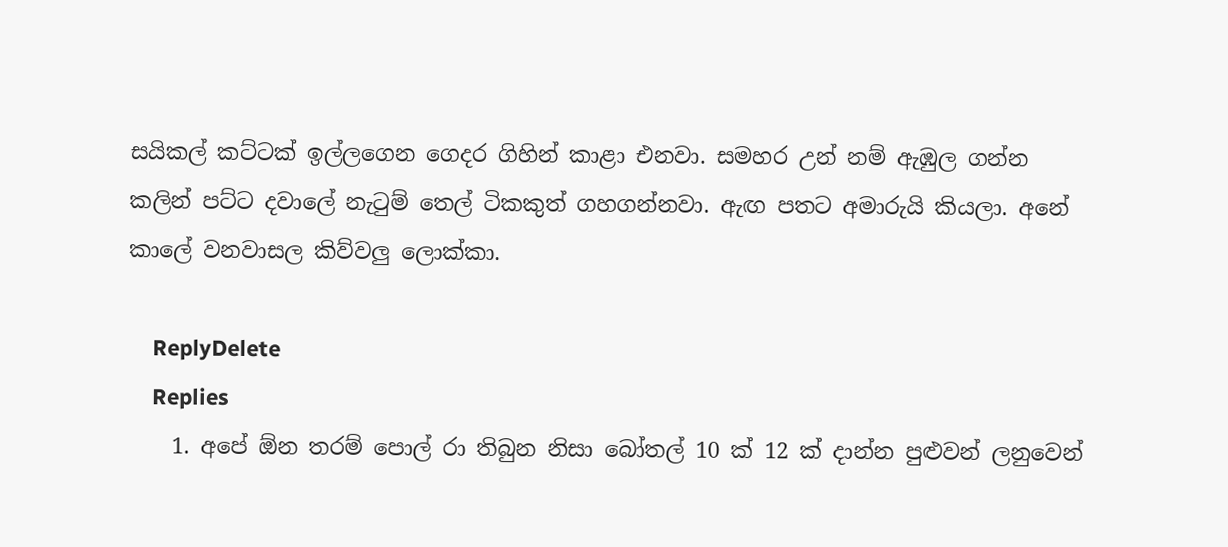සයිකල් කට්ටක් ඉල්ලගෙන ගෙදර ගිහින් කාළා එනවා. සමහර උන් නම් ඇඹුල ගන්න කලින් පට්ට දවාලේ නැටුම් තෙල් ටිකකුත් ගහගන්නවා. ඇඟ පතට අමාරුයි කියලා. අනේ කාලේ වනවාසල කිව්වලු ලොක්කා.

    ReplyDelete
    Replies
    1. අපේ ඕන තරම් පොල් රා තිබුන නිසා බෝතල් 10 ක් 12 ක් දාන්න පුළුවන් ලනුවෙන්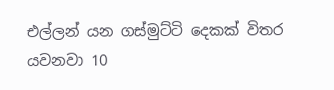එල්ලන් යන ගස්මුට්ටි දෙකක් විතර යවනවා 10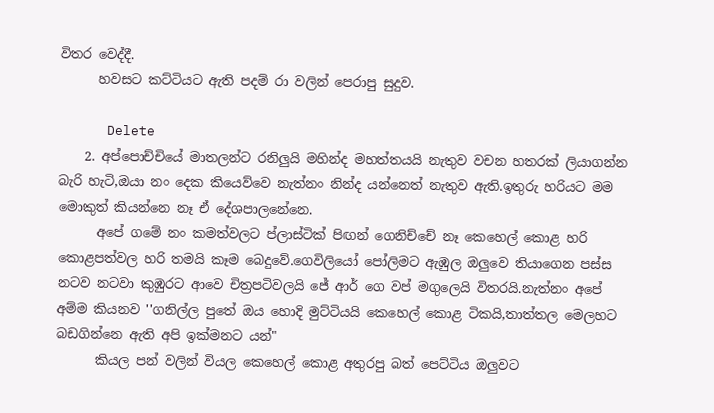විතර වෙද්දී.
      හවසට කට්ටියට ඇති පදම් රා වලින් පෙරාපු සුදුව.

      Delete
    2. අප්පොච්චියේ මාතලන්ට රනිලුයි මහින්ද මහත්තයයි නැතුව වචන හතරක් ලියාගන්න බැරි හැටි,ඔයා නං දෙක කියෙව්වෙ නැත්නං නින්ද යන්නෙත් නැතුව ඇති.ඉතුරු හරියට මම මොකුත් කියන්නෙ නෑ ඒ දේශපාලනේනෙ.
      අපේ ගමේ නං කමත්වලට ප්ලාස්ටික් පිඟන් ගෙනිච්චේ නෑ කෙහෙල් කොළ හරි කොළපත්වල හරි තමයි කෑම බෙදුවේ.ගෙවිලියෝ පෝලිමට ඇඹුල ඔලුවෙ තියාගෙන පස්ස නටව නටවා කුඹුරට ආවෙ චිත්‍රපටිවලයි ජේ ආර් ගෙ වප් මගුලෙයි විතරයි.නැත්නං අපේ අම්ම කියනව ''ගනිල්ල පුතේ ඔය හොදි මුට්ටියයි කෙහෙල් කොළ ටිකයි,තාත්තල මෙලහට බඩගින්නෙ ඇති අපි ඉක්මනට යන්"
      කියල පන් වලින් වියල කෙහෙල් කොළ අතුරපු බත් පෙට්ටිය ඔලුවට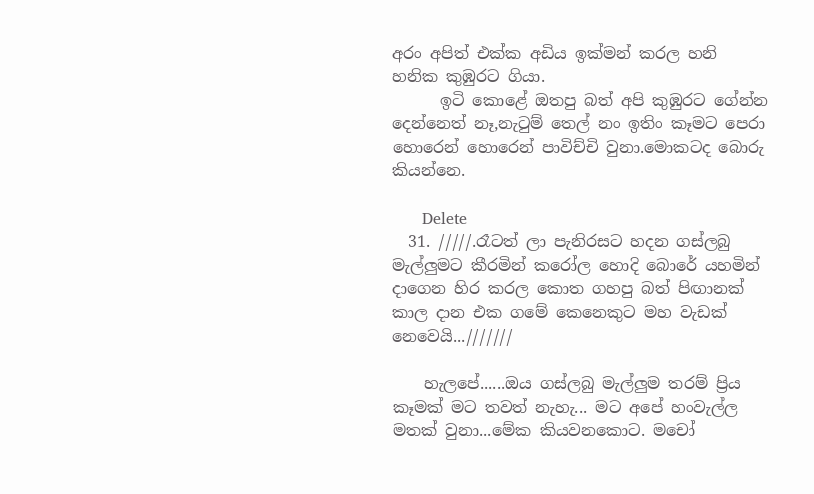අරං අපිත් එක්ක අඩිය ඉක්මන් කරල හනි හනික කුඹුරට ගියා.
      ඉටි කොළේ ඔතපු බත් අපි කුඹුරට ගේන්න දෙන්නෙත් නෑ,නැටුම් තෙල් නං ඉතිං කෑමට පෙරා හොරෙන් හොරෙන් පාවිච්චි වුනා.මොකටද බොරු කියන්නෙ.

      Delete
  31. /////.රෑටත් ලා පැනිරසට හදන ගස්ලබු මැල්ලුමට කීරමින් කරෝල හොදි බොරේ යහමින් දාගෙන හිර කරල කොත ගහපු බත් පිඟානක් කාල දාන එක ගමේ කෙනෙකුට මහ වැඩක් නෙවෙයි...///////

    හැලපේ......ඔය ගස්ලබු මැල්ලුම තරම් ප්‍රිය කෑමක් මට තවත් නැහැ... මට අපේ හංවැල්ල මතක් වුනා...මේක කියවනකොට. මචෝ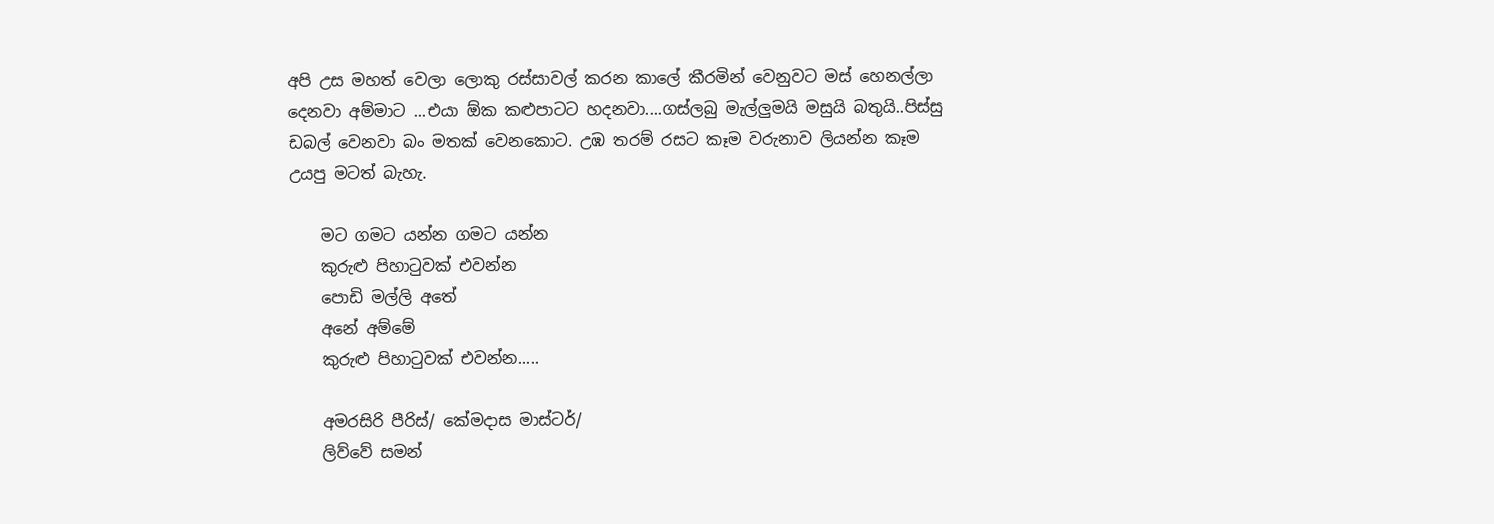අපි උස මහත් වෙලා ලොකු රස්සාවල් කරන කාලේ කීරමින් වෙනුවට මස් හෙනල්ලා දෙනවා අම්මාට ...එයා ඕක කළුපාටට හදනවා....ගස්ලබු මැල්ලුමයි මසුයි බතුයි..පිස්සු ඩබල් වෙනවා බං මතක් වෙනකොට. උඹ තරම් රසට කෑම වරුනාව ලියන්න කෑම උයපු මටත් බැහැ.

    මට ගමට යන්න ගමට යන්න
    කුරුළු පිහාටුවක් එවන්න
    පොඩි මල්ලි අතේ
    අනේ අම්මේ
    කුරුළු පිහාටුවක් එවන්න.....

    අමරසිරි පීරිස්/ කේමදාස මාස්ටර්/
    ලිව්වේ සමන්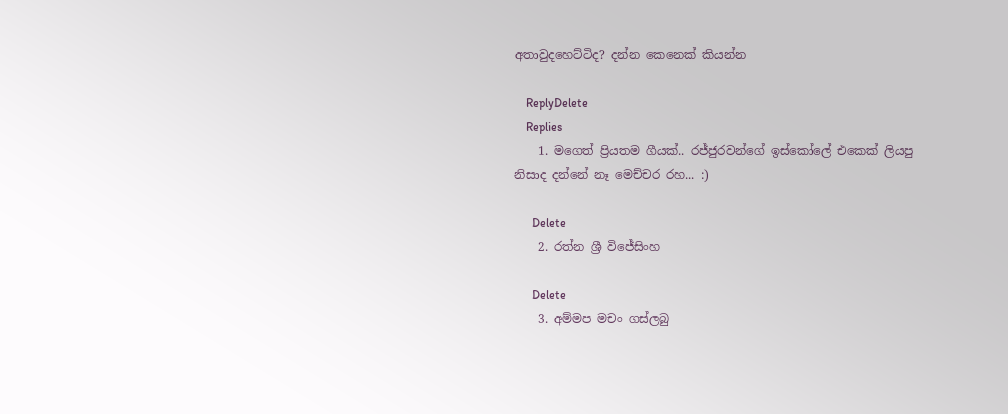අතාවුදහෙට්ටිද? දන්න කෙනෙක් කියන්න

    ReplyDelete
    Replies
    1. මගෙත් ප්‍රියතම ගීයක්.. රජ්ජුරවන්ගේ ඉස්කෝලේ එකෙක් ලියපු නිසාද දන්නේ නෑ මෙච්චර රහ... :)

      Delete
    2. රත්න ශ්‍රී විජේසිංහ

      Delete
    3. අම්මප මචං ගස්ලබු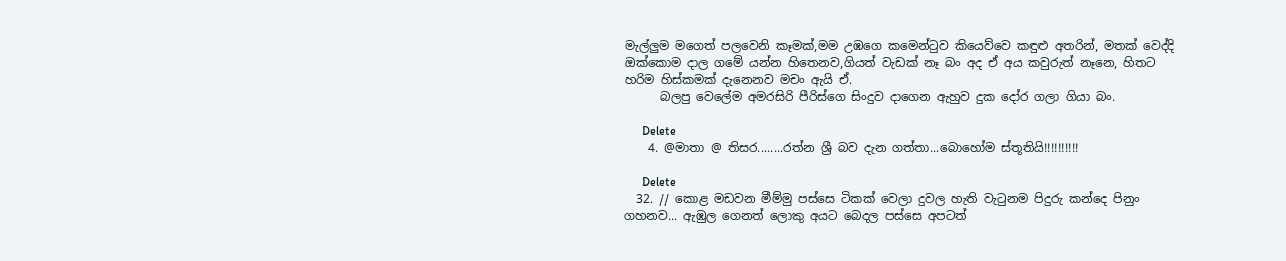මැල්ලුම මගෙත් පලවෙනි කෑමක්,මම උඹගෙ කමෙන්ටුව කියෙව්වෙ කඳුළු අතරින්, මතක් වෙද්දි ඔක්කොම දාල ගමේ යන්න හිතෙනව,ගියත් වැඩක් නෑ බං අද ඒ අය කවුරුත් නෑනෙ, හිතට හරිම හිස්කමක් දැනෙනව මචං ඇයි ඒ.
      බලපු වෙලේම අමරසිරි පීරිස්ගෙ සිංදුව දාගෙන ඇහුව දුක දෝර ගලා ගියා බං.

      Delete
    4. @මාතා @ තිසර........රත්න ශ්‍රී බව දැන ගත්තා...බොහෝම ස්තූතියි!!!!!!!!!!

      Delete
  32. // කොළ මඩවන මීම්මු පස්සෙ ටිකක් වෙලා දුවල හැති වැටුනම පිදුරු කන්දෙ පිනුං ගහනව... ඇඹුල ගෙනත් ලොකු අයට බෙදල පස්සෙ අපටත්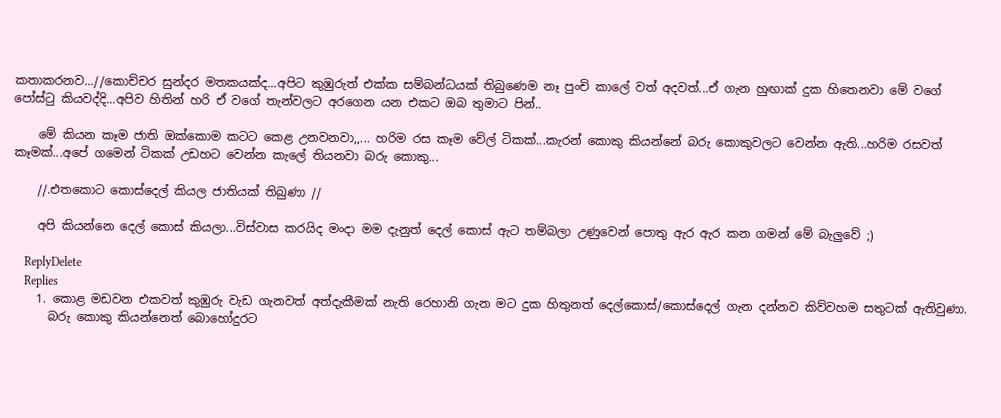කතාකරනව...//කොච්චර සුන්දර මතකයක්ද...අපිට කුඹුරුත් එක්ක සම්බන්ධයක් තිබුණෙම නෑ පුංචි කාලේ වත් අදවත්...ඒ ගැන හුඟාක් දුක හිතෙනවා මේ වගේ පෝස්ටු කියවද්දි...අපිව හිතින් හරි ඒ වගේ තැන්වලට අරගෙන යන එකට ඔබ තුමාට පින්..

    මේ කියන කෑම ජාති ඔක්කොම කටට කෙළ උනවනවා,,... හරිම රස කෑම වේල් ටිකක්...කැරන් කොකු කියන්නේ බරු කොකුවලට වෙන්න ඇති...හරිම රසවත් කෑමක්...අපේ ගමෙන් ටිකක් උඩහට වෙන්න කැලේ තියනවා බරු කොකු...

    //.එතකොට කොස්දෙල් කියල ජාතියක් තිබුණා //

    අපි කියන්නෙ දෙල් කොස් කියලා...විස්වාස කරයිද මංදා මම දැනුත් දෙල් කොස් ඇට තම්බලා උණුවෙන් පොතු ඇර ඇර කන ගමන් මේ බැලුවේ ;)

    ReplyDelete
    Replies
    1. කොළ මඩවන එකවත් කුඹුරු වැඩ ගැනවත් අත්දැකීමක් නැති රෙහානි ගැන මට දුක හිතුනත් දෙල්කොස්/කොස්දෙල් ගැන දන්නව කිව්වහම සතුටක් ඇතිවුණා.
      බරු කොකු කියන්නෙත් බොහෝදුරට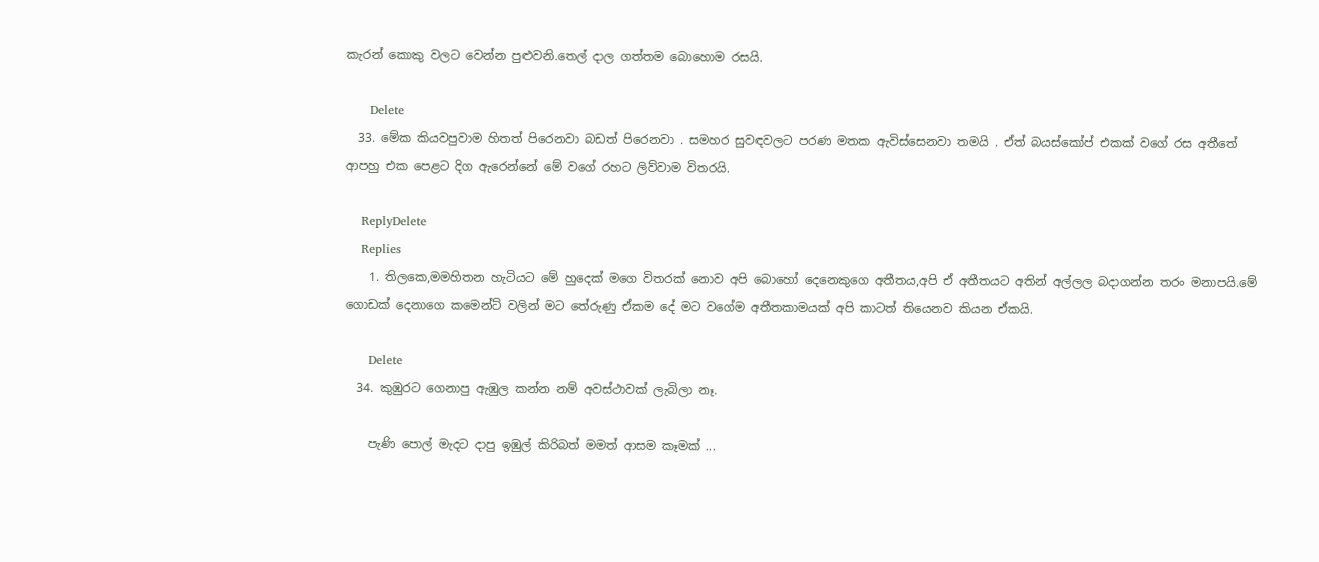කැරන් කොකු වලට වෙන්න පුළුවනි.තෙල් දාල ගත්තම බොහොම රසයි.

      Delete
  33. මේක කියවපුවාම හිතත් පිරෙනවා බඩත් පිරෙනවා . සමහර සුවඳවලට පරණ මතක ඇවිස්සෙනවා තමයි . ඒත් බයස්කෝප් එකක් වගේ රස අතීතේ ආපහු එක පෙළට දිග ඇරෙන්නේ මේ වගේ රහට ලිව්වාම විතරයි.

    ReplyDelete
    Replies
    1. තිලකෙ,මමහිතන හැටියට මේ හුදෙක් මගෙ විතරක් නොව අපි බොහෝ දෙනෙකුගෙ අතීතය,අපි ඒ අතීතයට අතින් අල්ලල බදාගන්න තරං මනාපයි.මේ ගොඩක් දෙනාගෙ කමෙන්ට් වලින් මට තේරුණු ඒකම දේ මට වගේම අතීතකාමයක් අපි කාටත් තියෙනව කියන ඒකයි.

      Delete
  34. කුඹුරට ගෙනාපු ඇඹුල කන්න නම් අවස්ථාවක් ලැබිලා නෑ.

    පැණි පොල් මැදට දාපු ඉඹුල් කිරිබත් මමත් ආසම කෑමක් ...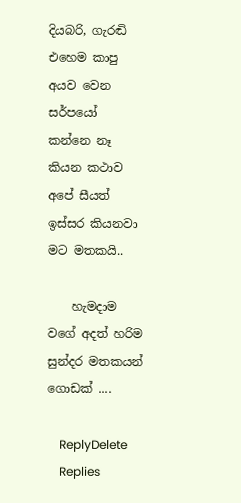දියබරි, ගැරඬි එහෙම කාපු අයව වෙන සර්පයෝ කන්නෙ නෑ කියන කථාව අපේ සීයත් ඉස්සර කියනවා මට මතකයි..

    හැමදාම වගේ අදත් හරිම සුන්දර මතකයන් ගොඩක් ....

    ReplyDelete
    Replies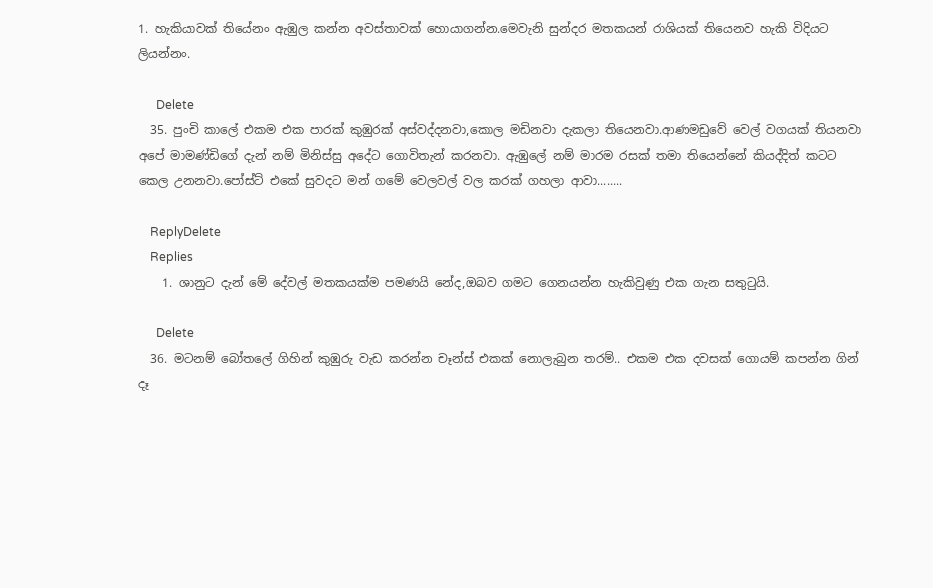1. හැකියාවක් තියේනං ඇඹුල කන්න අවස්තාවක් හොයාගන්න.මෙවැනි සුන්දර මතකයන් රාශියක් තියෙනව හැකි විදියට ලියන්නං.

      Delete
  35. පුංචි කාලේ එකම එක පාරක් කුඹුරක් අස්වද්දනවා,කොල මඩිනවා දැකලා තියෙනවා.ආණමඩුවේ වෙල් වගයක් තියනවා අපේ මාමණ්ඩිගේ දැන් නම් මිනිස්සු අදේට ගොවිතැන් කරනවා. ඇඹුලේ නම් මාරම රසක් තමා තියෙන්නේ කියද්දිත් කටට කෙල උනනවා.පෝස්ට් එකේ සුවදට මන් ගමේ වෙලවල් වල කරක් ගහලා ආවා........

    ReplyDelete
    Replies
    1. ශානුට දැන් මේ දේවල් මතකයක්ම පමණයි නේද,ඔබව ගමට ගෙනයන්න හැකිවුණු එක ගැන සතුටුයි.

      Delete
  36. මටනම් බෝතලේ ගිහින් කුඹුරු වැඩ කරන්න චෑන්ස් එකක් නොලැබුන තරම්.. එකම එක දවසක් ගොයම් කපන්න ගින් දෑ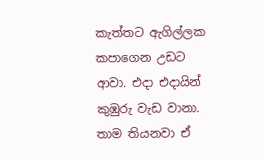කැත්තට ඇගිල්ලක කපාගෙන උඩට ආවා. එදා එදායින් කුඹුරු වැඩ වානා. තාම තියනවා ඒ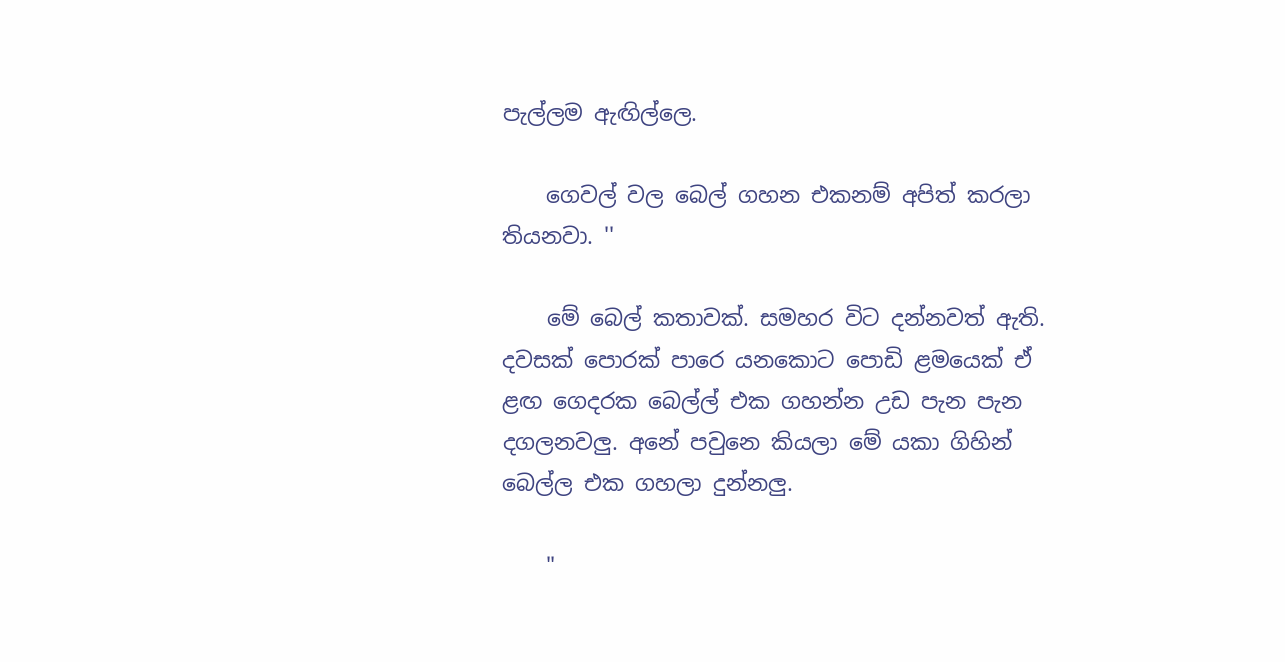පැල්ලම ඇඟිල්ලෙ.

    ගෙවල් වල බෙල් ගහන එකනම් අපිත් කරලා තියනවා. ''

    මේ බෙල් කතාවක්. සමහර විට දන්නවත් ඇති. දවසක් පොරක් පාරෙ යනකොට පොඩි ළමයෙක් ඒ ළඟ ගෙදරක බෙල්ල් එක ගහන්න උඩ පැන පැන දගලනවලු. අනේ පවුනෙ කියලා මේ යකා ගිහින් බෙල්ල එක ගහලා දුන්නලු.

    "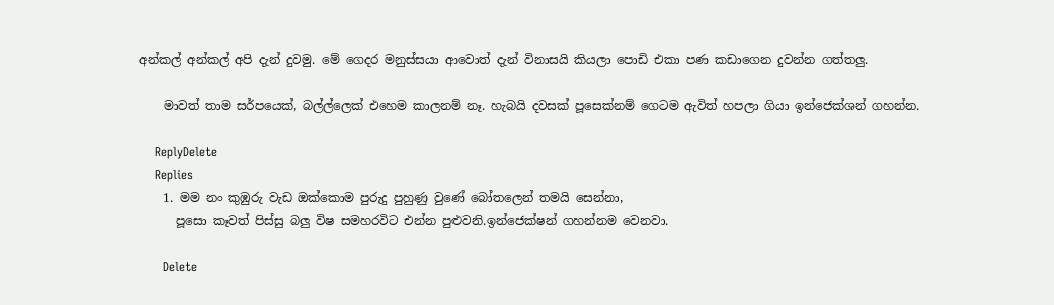අන්කල් අන්කල් අපි දැන් දුවමු. මේ ගෙදර මනුස්සයා ආවොත් දැන් විනාසයි කියලා පොඩි එකා පණ කඩාගෙන දුවන්න ගත්තලු.

    මාවත් තාම සර්පයෙක්, බල්ල්ලෙක් එහෙම කාලනම් නෑ. හැබයි දවසක් පූසෙක්නම් ගෙටම ඇවිත් හපලා ගියා ඉන්ජෙක්ශන් ගහන්න.

    ReplyDelete
    Replies
    1. මම නං කුඹුරු වැඩ ඔක්කොම පුරුදු පුහුණු වුණේ බෝතලෙන් තමයි සෙන්නා,
      පූසො කෑවත් පිස්සු බලු විෂ සමහරවිට එන්න පුළුවනි.ඉන්ජෙක්ෂන් ගහන්නම වෙනවා.

      Delete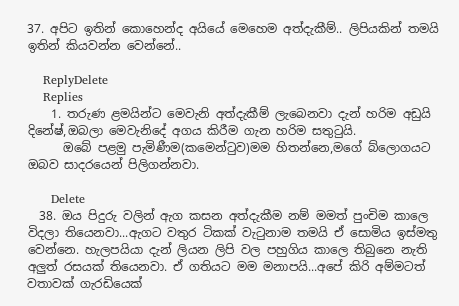37. අපිට ඉතින් කොහෙන්ද අයියේ මෙහෙම අත්දැකීම්.. ලිපියකින් තමයි ඉතින් කියවන්න වෙන්නේ..

    ReplyDelete
    Replies
    1. තරුණ ළමයින්ට මෙවැනි අත්දැකීම් ලැබෙනවා දැන් හරිම අඩුයි දිනේෂ්,ඔබලා මෙවැනිදේ අගය කිරීම ගැන හරිම සතුටුයි.
      ඔබේ පළමු පැමිණීම(කමෙන්ටුව)මම හිතන්නෙ,මගේ බ්ලොගයට ඔබව සාදරයෙන් පිලිගන්නවා.

      Delete
  38. ඔය පිදුරු වලින් ඇග කසන අත්දැකීම නම් මමත් පුංචිම කාලෙ විදලා තියෙනවා...ඇගට වතුර ටිකක් වැටුනාම තමයි ඒ සොමිය ඉස්මතු වෙන්නෙ. හැලපයියා දැන් ලියන ලිපි වල පහුගිය කාලෙ තිබුනෙ නැති අලුත් රසයක් තියෙනවා. ඒ ගතියට මම මනාපයි...අපේ කිරි අම්මටත් වතාවක් ගැරඩියෙක්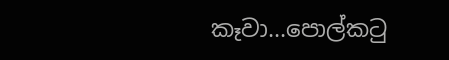කෑවා...පොල්කටු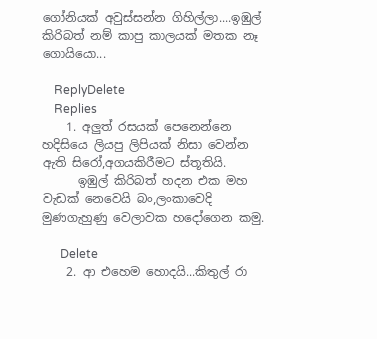ගෝනියක් අවුස්සන්න ගිහිල්ලා....ඉඹුල් කිරිබත් නම් කාපු කාලයක් මතක නෑ ගොයියො...

    ReplyDelete
    Replies
    1. අලුත් රසයක් පෙනෙන්නෙ හදිසියෙ ලියපු ලිපියක් නිසා වෙන්න ඇති සිරෝ,අගයකිරීමට ස්තූතියි.
      ඉඹුල් කිරිබත් හදන එක මහ වැඩක් නෙවෙයි බං,ලංකාවෙදි මුණගැහුණු වෙලාවක හදෝගෙන කමු.

      Delete
    2. ආ එහෙම හොදයි...කිතුල් රා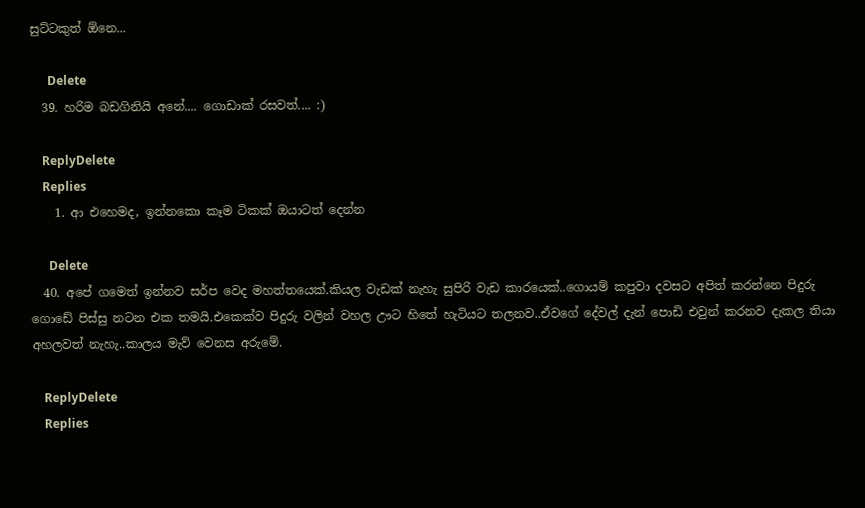සුට්ටකුත් ඕනෙ...

      Delete
  39. හරිම බඩගිනියි අනේ.... ගොඩාක් රසවත්.... :)

    ReplyDelete
    Replies
    1. ආ එහෙමද, ඉන්නකො කෑම ටිකක් ඔයාටත් දෙන්න

      Delete
  40. අපේ ගමෙත් ඉන්නව සර්ප වෙද මහත්තයෙක්.කියල වැඩක් නැහැ සුපිරි වැඩ කාරයෙක්..ගොයම් කපුවා දවසට අපිත් කරන්නෙ පිදුරු ගොඩේ පිස්සු නටන එක තමයි.එකෙක්ව පිදුරු වලින් වහල ඌට හිතේ හැටියට තලනව..ඒවගේ දේවල් දැන් පොඩි එවුන් කරනව දැකල තියා අහලවත් නැහැ..කාලය මැව් වෙනස අරුමේ.

    ReplyDelete
    Replies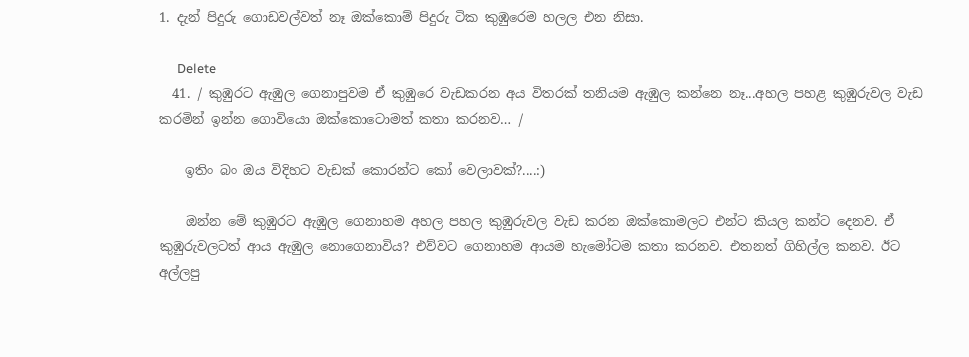1. දැන් පිදුරු ගොඩවල්වත් නෑ ඔක්කොම් පිදුරු ටික කුඹුරෙම හලල එන නිසා.

      Delete
  41. / කුඹුරට ඇඹුල ගෙනාපුවම ඒ කුඹුරෙ වැඩකරන අය විතරක් තනියම ඇඹුල කන්නෙ නෑ...අහල පහළ කුඹුරුවල වැඩ කරමින් ඉන්න ගොවියො ඔක්කොටොමත් කතා කරනව… /

    ඉතිං බං ඔය විදිහට වැඩක් කොරන්ට කෝ වෙලාවක්?....:)

    ඔන්න මේ කුඹුරට ඇඹුල ගෙනාහම අහල පහල කුඹුරුවල වැඩ කරන ඔක්කොමලට එන්ට කියල කන්ට දෙනව. ඒ කුඹුරුවලටත් ආය ඇඹුල නොගෙනාවිය? එව්වට ගෙනාහම ආයම හැමෝටම කතා කරනව. එතනත් ගිහිල්ල කනව. ඊට අල්ලපු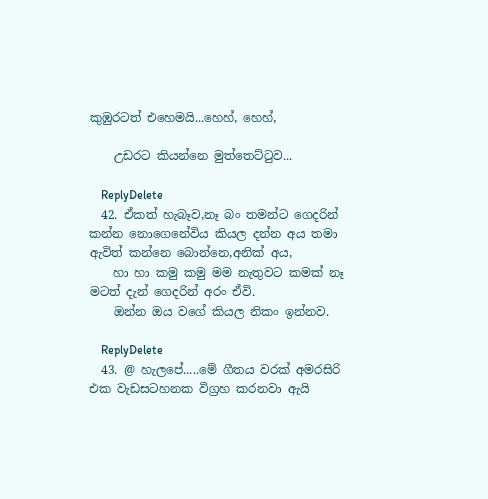කුඹුරටත් එහෙමයි...හෙහ්, හෙහ්,

    උඩරට කියන්නෙ මුත්තෙට්ටුව...

    ReplyDelete
  42. ඒකත් හැබෑව,නෑ බං තමන්ට ගෙදරින් කන්න නොගෙනේවිය කියල දන්න අය තමා ඇවිත් කන්නෙ බොන්නෙ,අනික් අය,
    හා හා කමු කමු මම නැතුවට කමක් නෑ මටත් දැන් ගෙදරින් අරං ඒවි.
    ඔන්න ඔය වගේ කියල නිකං ඉන්නව.

    ReplyDelete
  43. @ හැලපේ.....මේ ගීතය වරක් අමරසිරි එක වැඩසටහනක විග්‍රහ කරනවා ඇයි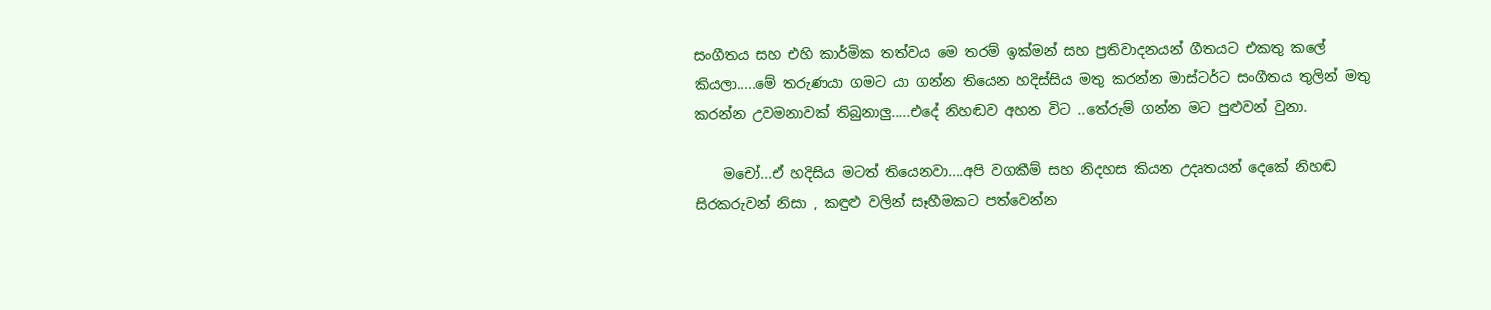සංගීතය සහ එහි කාර්මික තත්වය මෙ තරම් ඉක්මන් සහ ප්‍රතිවාදනයන් ගීතයට එකතු කලේ කියලා.....මේ තරුණයා ගමට යා ගන්න තියෙන හදිස්සිය මතු කරන්න මාස්ටර්ට සංගීතය තුලින් මතු කරන්න උවමනාවක් තිබුනාලු.....එදේ නිහඬව අහන විට ..තේරුම් ගන්න මට පුළුවන් වුනා.

    මචෝ...ඒ හදිසිය මටත් තියෙනවා....අපි වගකීම් සහ නිදහස කියන උදෘතයන් දෙකේ නිහඬ සිරකරුවන් නිසා , කඳුළු වලින් සෑහීමකට පත්වෙන්න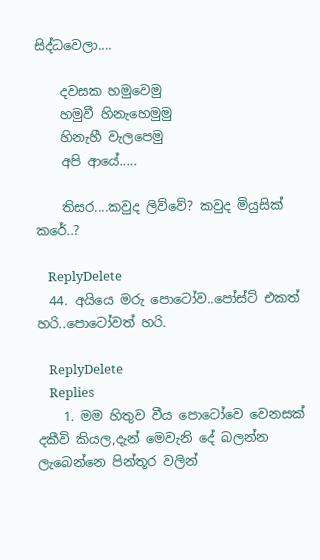සිද්ධවෙලා....

    දවසක හමුවෙමු
    හමුවී හිනැහෙමුමු
    හිනැහී වැලපෙමු
    අපි ආයේ.....

    තිසර....කවුද ලිව්වේ? කවුද මියුසික් කරේ..?

    ReplyDelete
  44. අයියෙ මරු පොටෝව..පෝස්ට් එකත් හරි..පොටෝවත් හරි.

    ReplyDelete
    Replies
    1. මම හිතුව වීය පොටෝවෙ වෙනසක් දකීවි කියල,දැන් මෙවැනි දේ බලන්න ලැබෙන්නෙ පින්තූර වලින්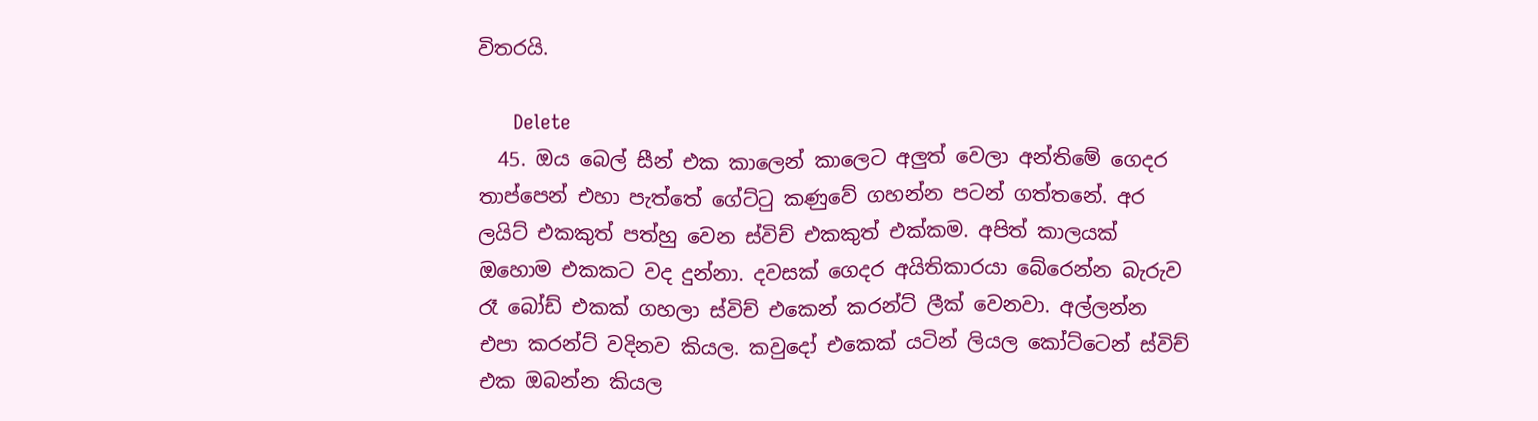විතරයි.

      Delete
  45. ඔය බෙල් සීන් එක කාලෙන් කාලෙට අලුත් වෙලා අන්තිමේ ගෙදර තාප්පෙන් එහා පැත්තේ ගේට්ටු කණුවේ ගහන්න පටන් ගත්තනේ. අර ලයිට් එකකුත් පත්හු වෙන ස්විච් එකකුත් එක්කම. අපිත් කාලයක් ඔහොම එකකට වද දුන්නා. දවසක් ගෙදර අයිතිකාරයා බේරෙන්න බැරුව රෑ බෝඩ් එකක් ගහලා ස්විච් එකෙන් කරන්ට් ලීක් වෙනවා. අල්ලන්න එපා කරන්ට් වදිනව කියල. කවුදෝ එකෙක් යටින් ලියල කෝට්ටෙන් ස්විච් එක ඔබන්න කියල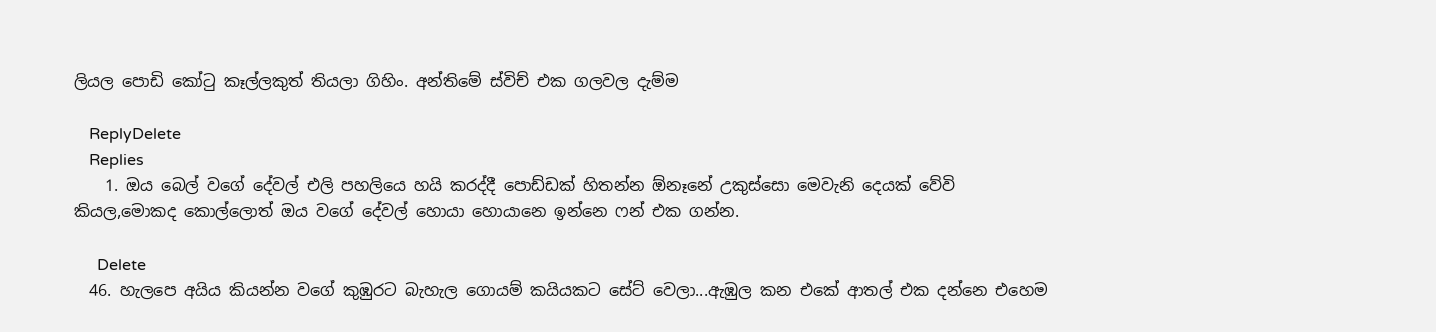ලියල පොඩි කෝටු කෑල්ලකුත් තියලා ගිහිං. අන්තිමේ ස්විච් එක ගලවල දැම්ම

    ReplyDelete
    Replies
    1. ඔය බෙල් වගේ දේවල් එලි පහලියෙ හයි කරද්දී පොඩ්ඩක් හිතන්න ඕනෑනේ උකුස්සො මෙවැනි දෙයක් වේවි කියල,මොකද කොල්ලොත් ඔය වගේ දේවල් හොයා හොයානෙ ඉන්නෙ ෆන් එක ගන්න.

      Delete
  46. හැලපෙ අයිය කියන්න වගේ කුඹුරට බැහැල ගොයම් කයියකට සේට් වෙලා...ඇඹුල කන එකේ ආතල් එක දන්නෙ එහෙම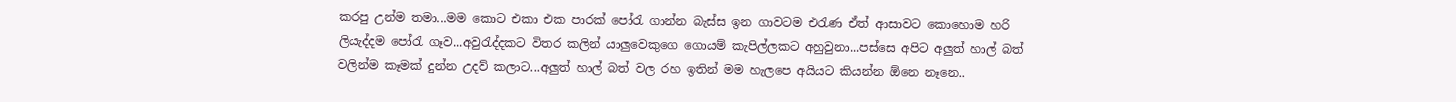කරපු උන්ම තමා...මම කොට එකා එක පාරක් පෝරැ ගාන්න බැස්ස ඉන ගාවටම එරැණ ඒත් ආසාවට කොහොම හරි ලියැද්දම පෝරැ ගෑව...අවුරැද්දකට විතර කලින් යාලුවෙකුගෙ ගොයම් කැපිල්ලකට අහුවුනා...පස්සෙ අපිට අලුත් හාල් බත් වලින්ම කෑමක් දුන්න උදව් කලාට...අලුත් හාල් බත් වල රහ ඉතින් මම හැලපෙ අයියට කියන්න ඕනෙ නෑනෙ..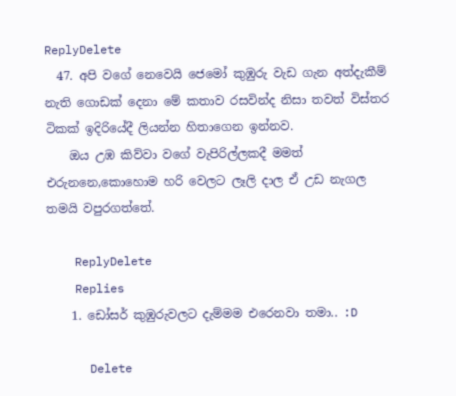ReplyDelete
  47. අපි වගේ නෙවෙයි ජෙමෝ කුඹුරු වැඩ ගැන අත්දැකීම් නැති ගොඩක් දෙනා මේ කතාව රසවින්ද නිසා තවත් විස්තර ටිකක් ඉදිරියේදී ලියන්න හිතාගෙන ඉන්නව.
    ඔය උඹ කිව්වා වගේ වැපිරිල්ලකදී මමත් එරුනනෙ,කොහොම හරි වෙලට ලෑලි දාල ඒ උඩ නැගල තමයි වපුරගත්තේ.

    ReplyDelete
    Replies
    1. ඩෝසර් කුඹුරුවලට දැම්මම එරෙනවා තමා.. :D

      Delete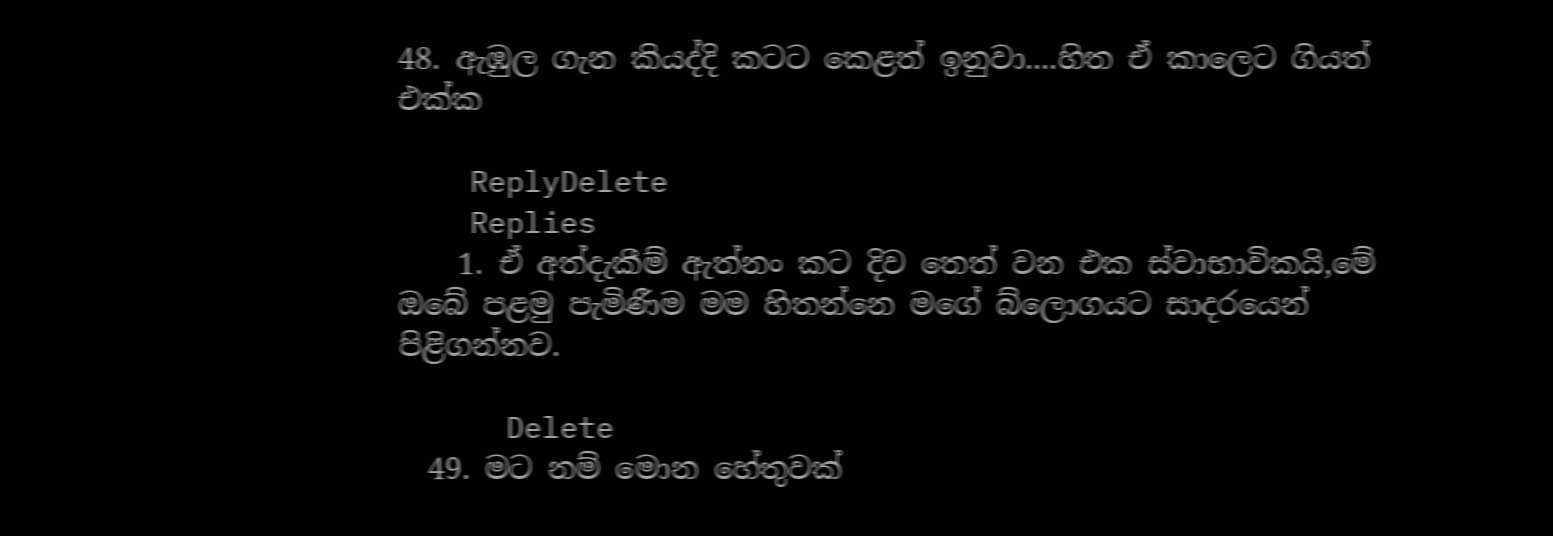48. ඇඹුල ගැන කියද්දි කටට කෙළත් ඉනුවා....හිත ඒ කාලෙට ගියත් එක්ක

    ReplyDelete
    Replies
    1. ඒ අත්දැකීම් ඇත්නං කට දිව තෙත් වන එක ස්වාභාවිකයි,මේ ඔබේ පළමු පැමිණීම මම හිතන්නෙ මගේ බ්ලොගයට සාදරයෙන් පිළිගන්නව.

      Delete
  49. මට නම් මොන හේතුවක්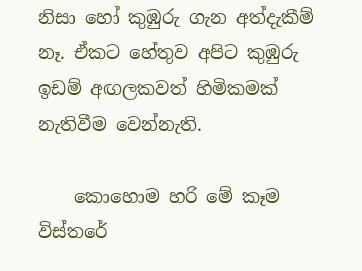නිසා හෝ කුඹුරු ගැන අත්දැකීම් නෑ. ඒකට හේතුව අපිට කුඹුරු ඉඩම් අඟලකවත් හිමිකමක් නැතිවීම වෙන්නැති.

    කොහොම හරි මේ කෑම විස්තරේ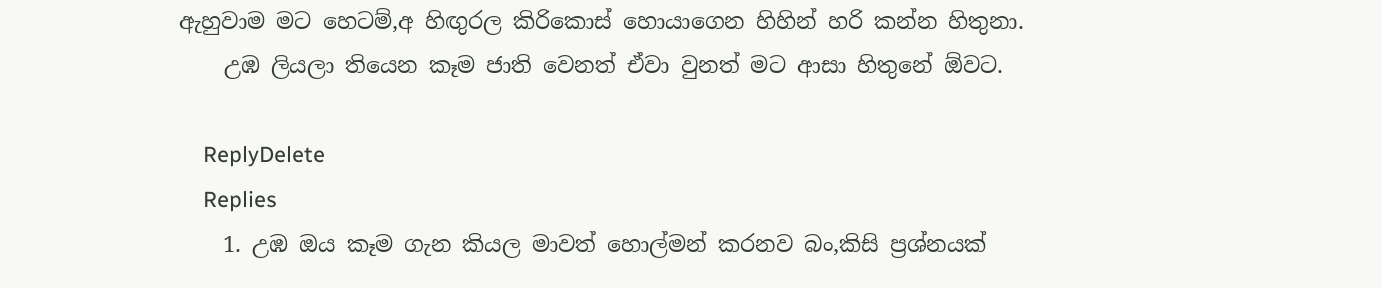ඇහුවාම මට හෙටම්,අ හිඟුරල කිරිකොස් හොයාගෙන හිහින් හරි කන්න හිතුනා.
    උඹ ලියලා තියෙන කෑම ජාති වෙනත් ඒවා වුනත් මට ආසා හිතුනේ ඕවට.

    ReplyDelete
    Replies
    1. උඹ ඔය කෑම ගැන කියල මාවත් හොල්මන් කරනව බං,කිසි ප්‍රශ්නයක්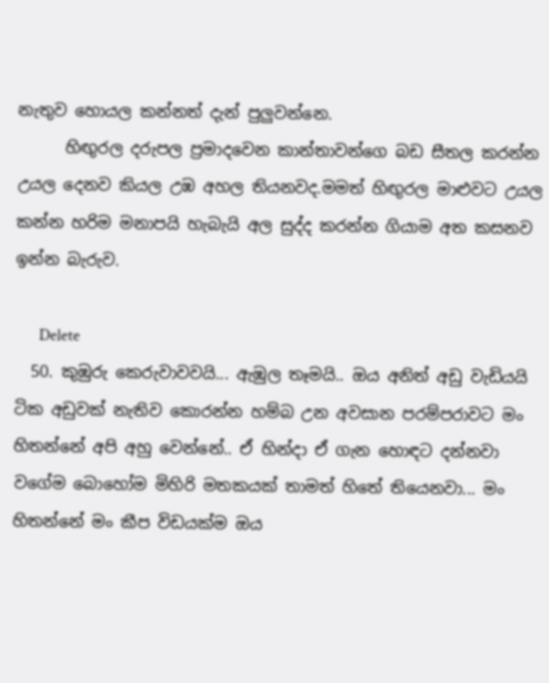නැතුව හොයල කන්නත් දැන් පුලුවන්නෙ.
      හිඟුරල දරුපල ප්‍රමාදවෙන කාන්තාවන්ගෙ බඩ සීතල කරන්න උයල දෙනව කියල උඹ අහල තියනවද.මමත් හිඟුරල මාළුවට උයල කන්න හරිම මනාපයි හැබැයි අල සුද්ද කරන්න ගියාම අත කසනව ඉන්න බැරුව.

      Delete
  50. කුඹුරු කෙරුවාවවයි... ඇඹුල තෑමයි.. ඔය අනිත් අඩු වැඩියයි ටික අඩුවක් නැතිව කොරන්න හම්බ උන අවසාන පරම්පරාවට මං හිතන්නේ අපි අහු වෙන්නේ.. ඒ හින්දා ඒ ගැන හොඳට දන්නවා වගේම බොහෝම මිහිරි මතකයක් තාමත් හිතේ තියෙනවා... මං හිතන්නේ මං කීප විඩයක්ම ඔය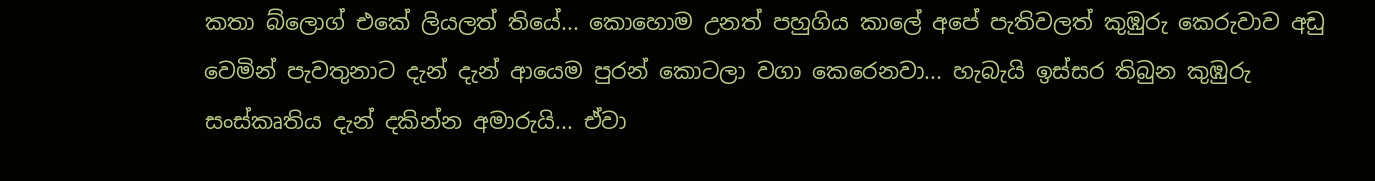කතා බ්ලොග් එකේ ලියලත් තියේ... කොහොම උනත් පහුගිය කාලේ අපේ පැතිවලත් කුඹුරු කෙරුවාව අඩු වෙමින් පැවතුනාට දැන් දැන් ආයෙම පුරන් කොටලා වගා කෙරෙනවා... හැබැයි ඉස්සර තිබුන කුඹුරු සංස්කෘතිය දැන් දකින්න අමාරුයි... ඒවා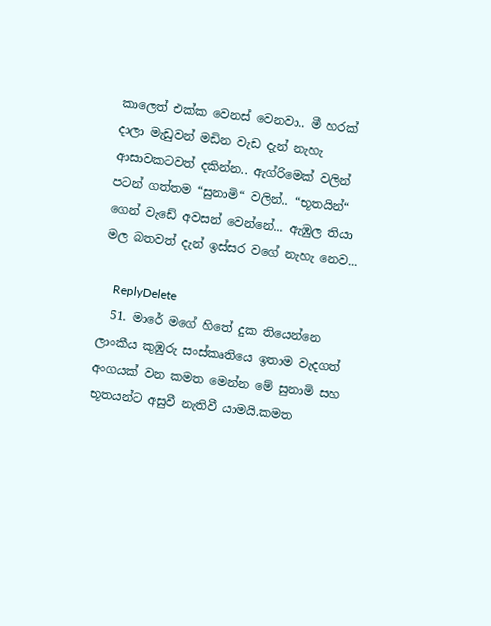කාලෙත් එක්ක වෙනස් වෙනවා.. මී හරක් දාලා මැඩුවන් මඩින වැඩ දැන් නැහැ ආසාවකටවත් දකින්න.. ඇග්රිමෙක් වලින් පටන් ගත්තම “සුනාමි“ වලින්.. “භූතයින්“ ගෙන් වැඩේ අවසන් වෙන්නේ... ඇඹුල තියා මල බතවත් දැන් ඉස්සර වගේ නැහැ නෙව...

    ReplyDelete
  51. මාරේ මගේ හිතේ දුක තියෙන්නෙ ලාංකීය කුඹුරු සංස්කෘතියෙ ඉතාම වැදගත් අංගයක් වන කමත මෙන්න මේ සුනාමි සහ භූතයන්ට අසුවී නැතිවී යාමයි.කමත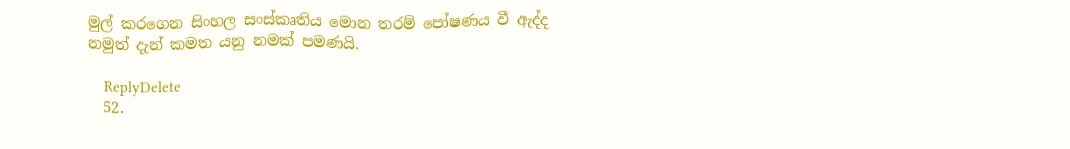මුල් කරගෙන සිංහල සංස්කෘතිය මොන තරම් පෝෂණය වී ඇද්ද නමුත් දැන් කමත යනු නමක් පමණයි.

    ReplyDelete
  52.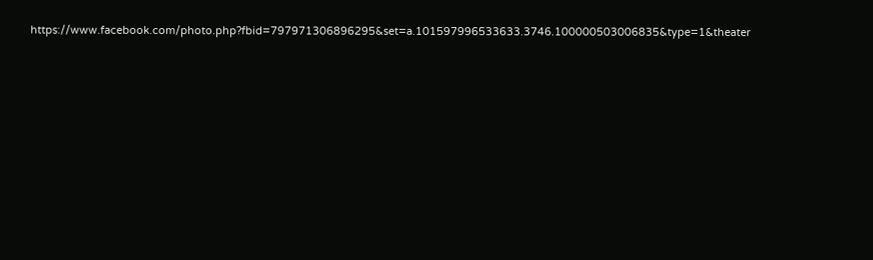https://www.facebook.com/photo.php?fbid=797971306896295&set=a.101597996533633.3746.100000503006835&type=1&theater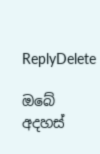ReplyDelete

ඔබේ අදහස්